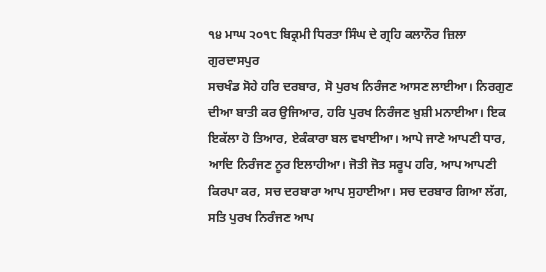੧੪ ਮਾਘ ੨੦੧੮ ਬਿਕ੍ਰਮੀ ਧਿਰਤਾ ਸਿੰਘ ਦੇ ਗ੍ਰਹਿ ਕਲਾਨੌਰ ਜ਼ਿਲਾ ਗੁਰਦਾਸਪੁਰ
ਸਚਖੰਡ ਸੋਹੇ ਹਰਿ ਦਰਬਾਰ, ਸੋ ਪੁਰਖ ਨਿਰੰਜਣ ਆਸਣ ਲਾਈਆ। ਨਿਰਗੁਣ ਦੀਆ ਬਾਤੀ ਕਰ ਉਜਿਆਰ, ਹਰਿ ਪੁਰਖ ਨਿਰੰਜਣ ਖ਼ੁਸ਼ੀ ਮਨਾਈਆ। ਇਕ ਇਕੱਲਾ ਹੋ ਤਿਆਰ, ਏਕੰਕਾਰਾ ਬਲ ਵਖਾਈਆ। ਆਪੇ ਜਾਣੇ ਆਪਣੀ ਧਾਰ, ਆਦਿ ਨਿਰੰਜਣ ਨੂਰ ਇਲਾਹੀਆ। ਜੋਤੀ ਜੋਤ ਸਰੂਪ ਹਰਿ, ਆਪ ਆਪਣੀ ਕਿਰਪਾ ਕਰ, ਸਚ ਦਰਬਾਰਾ ਆਪ ਸੁਹਾਈਆ। ਸਚ ਦਰਬਾਰ ਗਿਆ ਲੱਗ, ਸਤਿ ਪੁਰਖ ਨਿਰੰਜਣ ਆਪ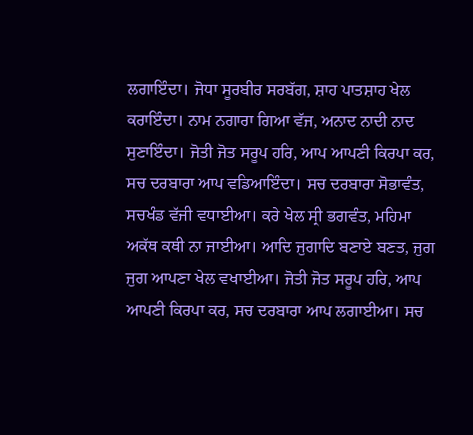ਲਗਾਇੰਦਾ। ਜੋਧਾ ਸੂਰਬੀਰ ਸਰਬੱਗ, ਸ਼ਾਹ ਪਾਤਸ਼ਾਹ ਖੇਲ ਕਰਾਇੰਦਾ। ਨਾਮ ਨਗਾਰਾ ਗਿਆ ਵੱਜ, ਅਨਾਦ ਨਾਦੀ ਨਾਦ ਸੁਣਾਇੰਦਾ। ਜੋਤੀ ਜੋਤ ਸਰੂਪ ਹਰਿ, ਆਪ ਆਪਣੀ ਕਿਰਪਾ ਕਰ, ਸਚ ਦਰਬਾਰਾ ਆਪ ਵਡਿਆਇੰਦਾ। ਸਚ ਦਰਬਾਰਾ ਸੋਭਾਵੰਤ, ਸਚਖੰਡ ਵੱਜੀ ਵਧਾਈਆ। ਕਰੇ ਖੇਲ ਸ੍ਰੀ ਭਗਵੰਤ, ਮਹਿਮਾ ਅਕੱਥ ਕਥੀ ਨਾ ਜਾਈਆ। ਆਦਿ ਜੁਗਾਦਿ ਬਣਾਏ ਬਣਤ, ਜੁਗ ਜੁਗ ਆਪਣਾ ਖੇਲ ਵਖਾਈਆ। ਜੋਤੀ ਜੋਤ ਸਰੂਪ ਹਰਿ, ਆਪ ਆਪਣੀ ਕਿਰਪਾ ਕਰ, ਸਚ ਦਰਬਾਰਾ ਆਪ ਲਗਾਈਆ। ਸਚ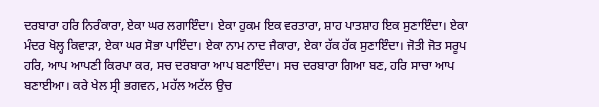ਦਰਬਾਰਾ ਹਰਿ ਨਿਰੰਕਾਰਾ, ਏਕਾ ਘਰ ਲਗਾਇੰਦਾ। ਏਕਾ ਹੁਕਮ ਇਕ ਵਰਤਾਰਾ, ਸ਼ਾਹ ਪਾਤਸ਼ਾਹ ਇਕ ਸੁਣਾਇੰਦਾ। ਏਕਾ ਮੰਦਰ ਖੋਲ੍ਹ ਕਿਵਾੜਾ, ਏਕਾ ਘਰ ਸੋਭਾ ਪਾਇੰਦਾ। ਏਕਾ ਨਾਮ ਨਾਦ ਜੈਕਾਰਾ, ਏਕਾ ਹੱਕ ਹੱਕ ਸੁਣਾਇੰਦਾ। ਜੋਤੀ ਜੋਤ ਸਰੂਪ ਹਰਿ, ਆਪ ਆਪਣੀ ਕਿਰਪਾ ਕਰ, ਸਚ ਦਰਬਾਰਾ ਆਪ ਬਣਾਇੰਦਾ। ਸਚ ਦਰਬਾਰਾ ਗਿਆ ਬਣ, ਹਰਿ ਸਾਚਾ ਆਪ ਬਣਾਈਆ। ਕਰੇ ਖੇਲ ਸ੍ਰੀ ਭਗਵਨ, ਮਹੱਲ ਅਟੱਲ ਉਚ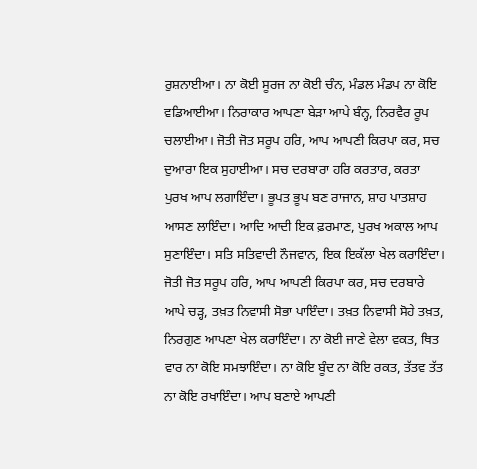ਰੁਸ਼ਨਾਈਆ। ਨਾ ਕੋਈ ਸੂਰਜ ਨਾ ਕੋਈ ਚੰਨ, ਮੰਡਲ ਮੰਡਪ ਨਾ ਕੋਇ ਵਡਿਆਈਆ। ਨਿਰਾਕਾਰ ਆਪਣਾ ਬੇੜਾ ਆਪੇ ਬੰਨ੍ਹ, ਨਿਰਵੈਰ ਰੂਪ ਚਲਾਈਆ। ਜੋਤੀ ਜੋਤ ਸਰੂਪ ਹਰਿ, ਆਪ ਆਪਣੀ ਕਿਰਪਾ ਕਰ, ਸਚ ਦੁਆਰਾ ਇਕ ਸੁਹਾਈਆ। ਸਚ ਦਰਬਾਰਾ ਹਰਿ ਕਰਤਾਰ, ਕਰਤਾ ਪੁਰਖ ਆਪ ਲਗਾਇੰਦਾ। ਭੂਪਤ ਭੂਪ ਬਣ ਰਾਜਾਨ, ਸ਼ਾਹ ਪਾਤਸ਼ਾਹ ਆਸਣ ਲਾਇੰਦਾ। ਆਦਿ ਆਦੀ ਇਕ ਫ਼ਰਮਾਣ, ਪੁਰਖ ਅਕਾਲ ਆਪ ਸੁਣਾਇੰਦਾ। ਸਤਿ ਸਤਿਵਾਦੀ ਨੌਜਵਾਨ, ਇਕ ਇਕੱਲਾ ਖੇਲ ਕਰਾਇੰਦਾ। ਜੋਤੀ ਜੋਤ ਸਰੂਪ ਹਰਿ, ਆਪ ਆਪਣੀ ਕਿਰਪਾ ਕਰ, ਸਚ ਦਰਬਾਰੇ ਆਪੇ ਚੜ੍ਹ, ਤਖ਼ਤ ਨਿਵਾਸੀ ਸੋਭਾ ਪਾਇੰਦਾ। ਤਖ਼ਤ ਨਿਵਾਸੀ ਸੋਹੇ ਤਖ਼ਤ, ਨਿਰਗੁਣ ਆਪਣਾ ਖੇਲ ਕਰਾਇੰਦਾ। ਨਾ ਕੋਈ ਜਾਣੇ ਵੇਲਾ ਵਕਤ, ਥਿਤ ਵਾਰ ਨਾ ਕੋਇ ਸਮਝਾਇੰਦਾ। ਨਾ ਕੋਇ ਬੂੰਦ ਨਾ ਕੋਇ ਰਕਤ, ਤੱਤਵ ਤੱਤ ਨਾ ਕੋਇ ਰਖਾਇੰਦਾ। ਆਪ ਬਣਾਏ ਆਪਣੀ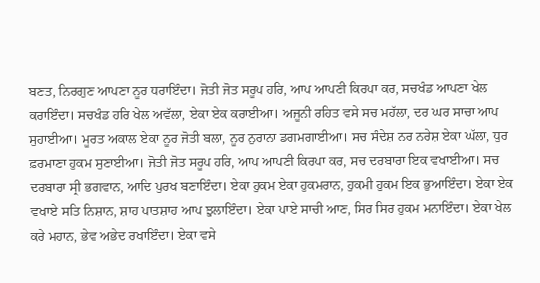ਬਣਤ, ਨਿਰਗੁਣ ਆਪਣਾ ਨੂਰ ਧਰਾਇੰਦਾ। ਜੋਤੀ ਜੋਤ ਸਰੂਪ ਹਰਿ, ਆਪ ਆਪਣੀ ਕਿਰਪਾ ਕਰ, ਸਚਖੰਡ ਆਪਣਾ ਖੇਲ ਕਰਾਇੰਦਾ। ਸਚਖੰਡ ਹਰਿ ਖੇਲ ਅਵੱਲਾ, ਏਕਾ ਏਕ ਕਰਾਈਆ। ਅਜੂਨੀ ਰਹਿਤ ਵਸੇ ਸਚ ਮਹੱਲਾ, ਦਰ ਘਰ ਸਾਚਾ ਆਪ ਸੁਹਾਈਆ। ਮੂਰਤ ਅਕਾਲ ਏਕਾ ਨੂਰ ਜੋਤੀ ਬਲਾ, ਨੂਰ ਨੁਰਾਨਾ ਡਗਮਗਾਈਆ। ਸਚ ਸੰਦੇਸ਼ ਨਰ ਨਰੇਸ਼ ਏਕਾ ਘੱਲਾ, ਧੁਰ ਫ਼ਰਮਾਣਾ ਹੁਕਮ ਸੁਣਾਈਆ। ਜੋਤੀ ਜੋਤ ਸਰੂਪ ਹਰਿ, ਆਪ ਆਪਣੀ ਕਿਰਪਾ ਕਰ, ਸਚ ਦਰਬਾਰਾ ਇਕ ਵਖਾਈਆ। ਸਚ ਦਰਬਾਰਾ ਸ੍ਰੀ ਭਗਵਾਨ, ਆਦਿ ਪੁਰਖ ਬਣਾਇੰਦਾ। ਏਕਾ ਹੁਕਮ ਏਕਾ ਹੁਕਮਰਾਨ, ਹੁਕਮੀ ਹੁਕਮ ਇਕ ਭੁਆਇੰਦਾ। ਏਕਾ ਏਕ ਵਖਾਏ ਸਤਿ ਨਿਸ਼ਾਨ, ਸ਼ਾਹ ਪਾਤਸ਼ਾਹ ਆਪ ਝੁਲਾਇੰਦਾ। ਏਕਾ ਪਾਏ ਸਾਚੀ ਆਣ, ਸਿਰ ਸਿਰ ਹੁਕਮ ਮਨਾਇੰਦਾ। ਏਕਾ ਖੇਲ ਕਰੇ ਮਹਾਨ, ਭੇਵ ਅਭੇਦ ਰਖਾਇੰਦਾ। ਏਕਾ ਵਸੇ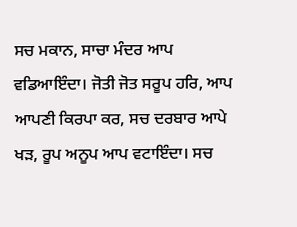ਸਚ ਮਕਾਨ, ਸਾਚਾ ਮੰਦਰ ਆਪ ਵਡਿਆਇੰਦਾ। ਜੋਤੀ ਜੋਤ ਸਰੂਪ ਹਰਿ, ਆਪ ਆਪਣੀ ਕਿਰਪਾ ਕਰ, ਸਚ ਦਰਬਾਰ ਆਪੇ ਖੜ, ਰੂਪ ਅਨੂਪ ਆਪ ਵਟਾਇੰਦਾ। ਸਚ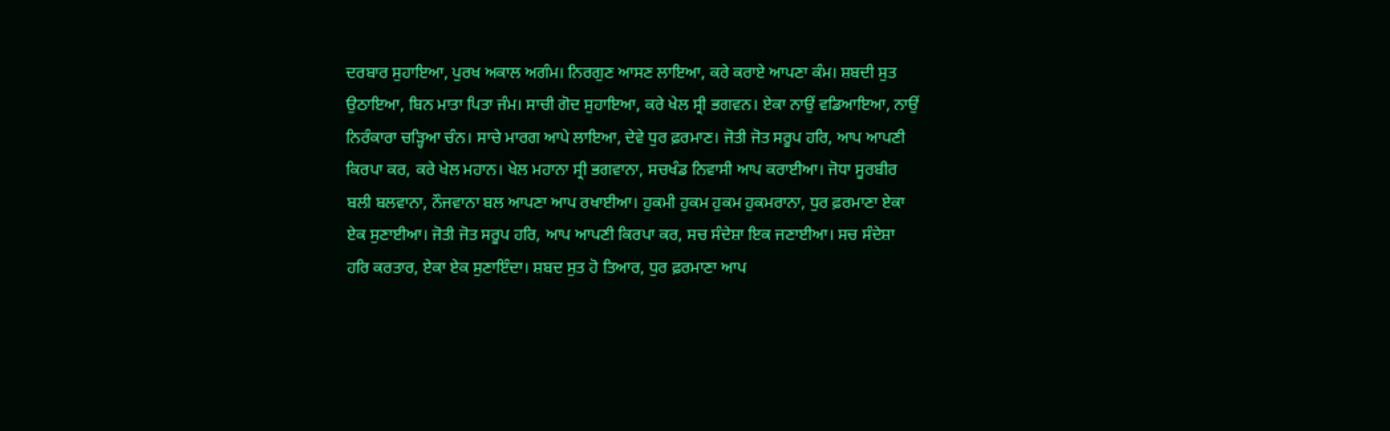ਦਰਬਾਰ ਸੁਹਾਇਆ, ਪੁਰਖ ਅਕਾਲ ਅਗੰਮ। ਨਿਰਗੁਣ ਆਸਣ ਲਾਇਆ, ਕਰੇ ਕਰਾਏ ਆਪਣਾ ਕੰਮ। ਸ਼ਬਦੀ ਸੁਤ ਉਠਾਇਆ, ਬਿਨ ਮਾਤਾ ਪਿਤਾ ਜੰਮ। ਸਾਚੀ ਗੋਦ ਸੁਹਾਇਆ, ਕਰੇ ਖੇਲ ਸ੍ਰੀ ਭਗਵਨ। ਏਕਾ ਨਾਉਂ ਵਡਿਆਇਆ, ਨਾਉਂ ਨਿਰੰਕਾਰਾ ਚੜ੍ਹਿਆ ਚੰਨ। ਸਾਚੇ ਮਾਰਗ ਆਪੇ ਲਾਇਆ, ਦੇਵੇ ਧੁਰ ਫ਼ਰਮਾਣ। ਜੋਤੀ ਜੋਤ ਸਰੂਪ ਹਰਿ, ਆਪ ਆਪਣੀ ਕਿਰਪਾ ਕਰ, ਕਰੇ ਖੇਲ ਮਹਾਨ। ਖੇਲ ਮਹਾਨਾ ਸ੍ਰੀ ਭਗਵਾਨਾ, ਸਚਖੰਡ ਨਿਵਾਸੀ ਆਪ ਕਰਾਈਆ। ਜੋਧਾ ਸੂਰਬੀਰ ਬਲੀ ਬਲਵਾਨਾ, ਨੌਜਵਾਨਾ ਬਲ ਆਪਣਾ ਆਪ ਰਖਾਈਆ। ਹੁਕਮੀ ਹੁਕਮ ਹੁਕਮ ਹੁਕਮਰਾਨਾ, ਧੁਰ ਫ਼ਰਮਾਣਾ ਏਕਾ ਏਕ ਸੁਣਾਈਆ। ਜੋਤੀ ਜੋਤ ਸਰੂਪ ਹਰਿ, ਆਪ ਆਪਣੀ ਕਿਰਪਾ ਕਰ, ਸਚ ਸੰਦੇਸ਼ਾ ਇਕ ਜਣਾਈਆ। ਸਚ ਸੰਦੇਸ਼ਾ ਹਰਿ ਕਰਤਾਰ, ਏਕਾ ਏਕ ਸੁਣਾਇੰਦਾ। ਸ਼ਬਦ ਸੁਤ ਹੋ ਤਿਆਰ, ਧੁਰ ਫ਼ਰਮਾਣਾ ਆਪ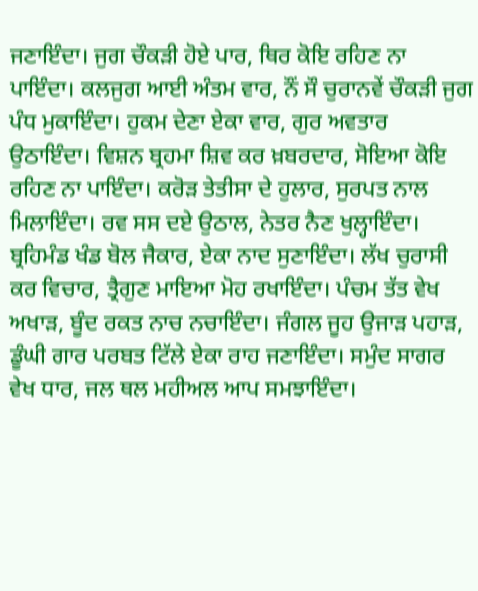ਜਣਾਇੰਦਾ। ਜੁਗ ਚੌਕੜੀ ਹੋਏ ਪਾਰ, ਥਿਰ ਕੋਇ ਰਹਿਣ ਨਾ ਪਾਇੰਦਾ। ਕਲਜੁਗ ਆਈ ਅੰਤਮ ਵਾਰ, ਨੌਂ ਸੌ ਚੁਰਾਨਵੇਂ ਚੌਕੜੀ ਜੁਗ ਪੰਧ ਮੁਕਾਇੰਦਾ। ਹੁਕਮ ਦੇਣਾ ਏਕਾ ਵਾਰ, ਗੁਰ ਅਵਤਾਰ ਉਠਾਇੰਦਾ। ਵਿਸ਼ਨ ਬ੍ਰਹਮਾ ਸ਼ਿਵ ਕਰ ਖ਼ਬਰਦਾਰ, ਸੋਇਆ ਕੋਇ ਰਹਿਣ ਨਾ ਪਾਇੰਦਾ। ਕਰੋੜ ਤੇਤੀਸਾ ਦੇ ਹੁਲਾਰ, ਸੁਰਪਤ ਨਾਲ ਮਿਲਾਇੰਦਾ। ਰਵ ਸਸ ਦਏ ਉਠਾਲ, ਨੇਤਰ ਨੈਣ ਖੁਲ੍ਹਾਇੰਦਾ। ਬ੍ਰਹਿਮੰਡ ਖੰਡ ਬੋਲ ਜੈਕਾਰ, ਏਕਾ ਨਾਦ ਸੁਣਾਇੰਦਾ। ਲੱਖ ਚੁਰਾਸੀ ਕਰ ਵਿਚਾਰ, ਤ੍ਰੈਗੁਣ ਮਾਇਆ ਮੋਹ ਰਖਾਇੰਦਾ। ਪੰਚਮ ਤੱਤ ਵੇਖ ਅਖਾੜ, ਬੂੰਦ ਰਕਤ ਨਾਚ ਨਚਾਇੰਦਾ। ਜੰਗਲ ਜੂਹ ਉਜਾੜ ਪਹਾੜ, ਡੂੰਘੀ ਗਾਰ ਪਰਬਤ ਟਿੱਲੇ ਏਕਾ ਰਾਹ ਜਣਾਇੰਦਾ। ਸਮੁੰਦ ਸਾਗਰ ਵੇਖ ਧਾਰ, ਜਲ ਥਲ ਮਹੀਅਲ ਆਪ ਸਮਝਾਇੰਦਾ।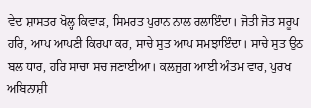ਵੇਦ ਸ਼ਾਸਤਰ ਖੋਲ੍ਹ ਕਿਵਾੜ, ਸਿਮਰਤ ਪੁਰਾਨ ਨਾਲ ਰਲਾਇੰਦਾ। ਜੋਤੀ ਜੋਤ ਸਰੂਪ ਹਰਿ, ਆਪ ਆਪਣੀ ਕਿਰਪਾ ਕਰ, ਸਾਚੇ ਸੁਤ ਆਪ ਸਮਝਾਇੰਦਾ। ਸਾਚੇ ਸੁਤ ਉਠ ਬਲ ਧਾਰ, ਹਰਿ ਸਾਚਾ ਸਚ ਜਣਾਈਆ। ਕਲਜੁਗ ਆਈ ਅੰਤਮ ਵਾਰ, ਪੁਰਖ ਅਬਿਨਾਸ਼ੀ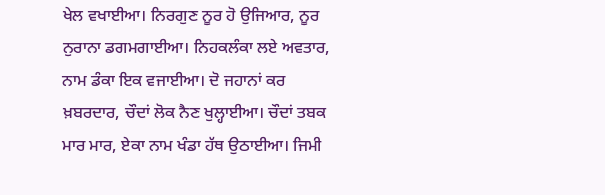ਖੇਲ ਵਖਾਈਆ। ਨਿਰਗੁਣ ਨੂਰ ਹੋ ਉਜਿਆਰ, ਨੂਰ ਨੁਰਾਨਾ ਡਗਮਗਾਈਆ। ਨਿਹਕਲੰਕਾ ਲਏ ਅਵਤਾਰ, ਨਾਮ ਡੰਕਾ ਇਕ ਵਜਾਈਆ। ਦੋ ਜਹਾਨਾਂ ਕਰ ਖ਼ਬਰਦਾਰ, ਚੌਦਾਂ ਲੋਕ ਨੈਣ ਖੁਲ੍ਹਾਈਆ। ਚੌਦਾਂ ਤਬਕ ਮਾਰ ਮਾਰ, ਏਕਾ ਨਾਮ ਖੰਡਾ ਹੱਥ ਉਠਾਈਆ। ਜਿਮੀ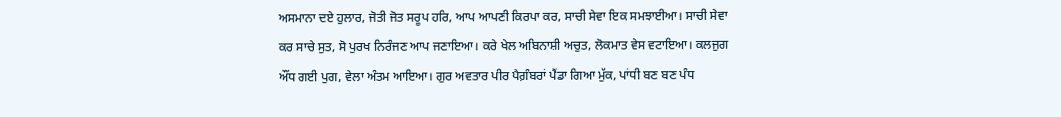ਅਸਮਾਨਾ ਦਏ ਹੁਲਾਰ, ਜੋਤੀ ਜੋਤ ਸਰੂਪ ਹਰਿ, ਆਪ ਆਪਣੀ ਕਿਰਪਾ ਕਰ, ਸਾਚੀ ਸੇਵਾ ਇਕ ਸਮਝਾਈਆ। ਸਾਚੀ ਸੇਵਾ ਕਰ ਸਾਚੇ ਸੁਤ, ਸੋ ਪੁਰਖ ਨਿਰੰਜਣ ਆਪ ਜਣਾਇਆ। ਕਰੇ ਖੇਲ ਅਬਿਨਾਸ਼ੀ ਅਚੁਤ, ਲੋਕਮਾਤ ਵੇਸ ਵਟਾਇਆ। ਕਲਜੁਗ ਔਂਧ ਗਈ ਪੁਗ, ਵੇਲਾ ਅੰਤਮ ਆਇਆ। ਗੁਰ ਅਵਤਾਰ ਪੀਰ ਪੈਗ਼ੰਬਰਾਂ ਪੈਂਡਾ ਗਿਆ ਮੁੱਕ, ਪਾਂਧੀ ਬਣ ਬਣ ਪੰਧ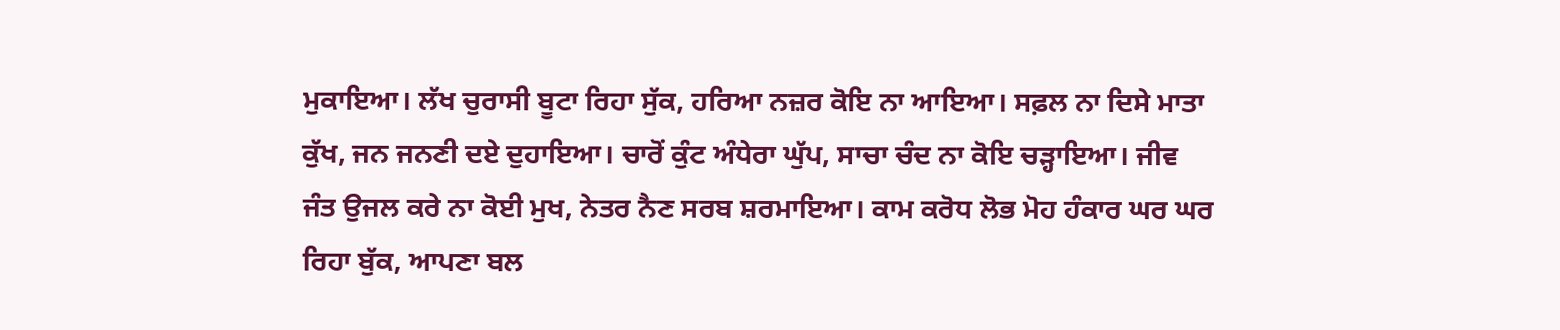ਮੁਕਾਇਆ। ਲੱਖ ਚੁਰਾਸੀ ਬੂਟਾ ਰਿਹਾ ਸੁੱਕ, ਹਰਿਆ ਨਜ਼ਰ ਕੋਇ ਨਾ ਆਇਆ। ਸਫ਼ਲ ਨਾ ਦਿਸੇ ਮਾਤਾ ਕੁੱਖ, ਜਨ ਜਨਣੀ ਦਏ ਦੁਹਾਇਆ। ਚਾਰੋਂ ਕੁੰਟ ਅੰਧੇਰਾ ਘੁੱਪ, ਸਾਚਾ ਚੰਦ ਨਾ ਕੋਇ ਚੜ੍ਹਾਇਆ। ਜੀਵ ਜੰਤ ਉਜਲ ਕਰੇ ਨਾ ਕੋਈ ਮੁਖ, ਨੇਤਰ ਨੈਣ ਸਰਬ ਸ਼ਰਮਾਇਆ। ਕਾਮ ਕਰੋਧ ਲੋਭ ਮੋਹ ਹੰਕਾਰ ਘਰ ਘਰ ਰਿਹਾ ਬੁੱਕ, ਆਪਣਾ ਬਲ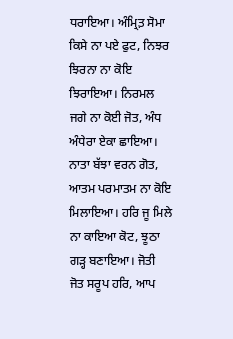ਧਰਾਇਆ। ਅੰਮ੍ਰਿਤ਼ ਸੋਮਾ ਕਿਸੇ ਨਾ ਪਏ ਫੁਟ, ਨਿਝਰ ਝਿਰਨਾ ਨਾ ਕੋਇ ਝਿਰਾਇਆ। ਨਿਰਮਲ ਜਗੇ ਨਾ ਕੋਈ ਜੋਤ, ਅੰਧ ਅੰਧੇਰਾ ਏਕਾ ਛਾਇਆ। ਨਾਤਾ ਬੱਝਾ ਵਰਨ ਗੋਤ, ਆਤਮ ਪਰਮਾਤਮ ਨਾ ਕੋਇ ਮਿਲਾਇਆ। ਹਰਿ ਜੂ ਮਿਲੇ ਨਾ ਕਾਇਆ ਕੋਟ, ਝੂਠਾ ਗੜ੍ਹ ਬਣਾਇਆ। ਜੋਤੀ ਜੋਤ ਸਰੂਪ ਹਰਿ, ਆਪ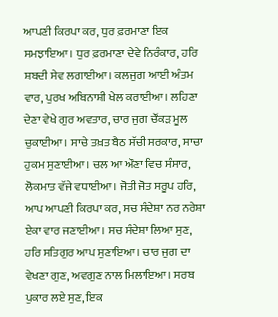ਆਪਣੀ ਕਿਰਪਾ ਕਰ, ਧੁਰ ਫ਼ਰਮਾਣਾ ਇਕ ਸਮਝਾਇਆ। ਧੁਰ ਫ਼ਰਮਾਣਾ ਦੇਵੇ ਨਿਰੰਕਾਰ, ਹਰਿ ਸ਼ਬਦੀ ਸੇਵ ਲਗਾਈਆ। ਕਲਜੁਗ ਆਈ ਅੰਤਮ ਵਾਰ, ਪੁਰਖ ਅਬਿਨਾਸ਼ੀ ਖੇਲ ਕਰਾਈਆ। ਲਹਿਣਾ ਦੇਣਾ ਵੇਖੇ ਗੁਰ ਅਵਤਾਰ, ਚਾਰ ਜੁਗ ਚੌਂਕੜ ਮੂਲ ਚੁਕਾਈਆ। ਸਾਚੇ ਤਖ਼ਤ ਬੈਠ ਸੱਚੀ ਸਰਕਾਰ, ਸਾਚਾ ਹੁਕਮ ਸੁਣਾਈਆ। ਚਲ ਆ ਔਣਾ ਵਿਚ ਸੰਸਾਰ, ਲੋਕਮਾਤ ਵੱਜੇ ਵਧਾਈਆ। ਜੋਤੀ ਜੋਤ ਸਰੂਪ ਹਰਿ, ਆਪ ਆਪਣੀ ਕਿਰਪਾ ਕਰ, ਸਚ ਸੰਦੇਸ਼ਾ ਨਰ ਨਰੇਸ਼ਾ ਏਕਾ ਵਾਰ ਜਣਾਈਆ। ਸਚ ਸੰਦੇਸ਼ਾ ਲਿਆ ਸੁਣ, ਹਰਿ ਸਤਿਗੁਰ ਆਪ ਸੁਣਾਇਆ। ਚਾਰ ਜੁਗ ਦਾ ਵੇਖਣਾ ਗੁਣ, ਅਵਗੁਣ ਨਾਲ ਮਿਲਾਇਆ। ਸਰਬ ਪੁਕਾਰ ਲਏ ਸੁਣ, ਇਕ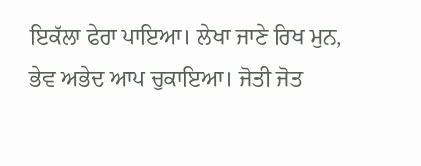ਇਕੱਲਾ ਫੇਰਾ ਪਾਇਆ। ਲੇਖਾ ਜਾਣੇ ਰਿਖ ਮੁਨ, ਭੇਵ ਅਭੇਦ ਆਪ ਚੁਕਾਇਆ। ਜੋਤੀ ਜੋਤ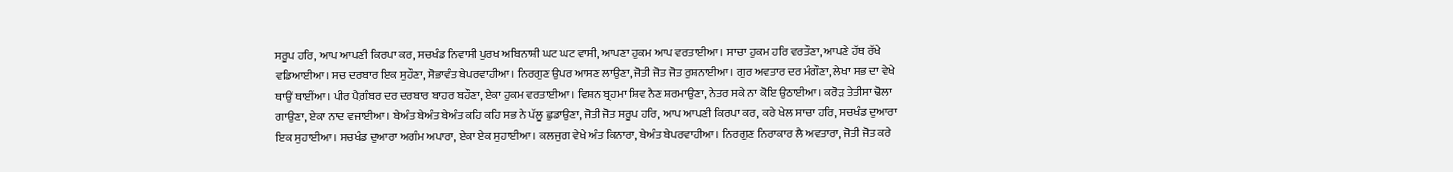ਸਰੂਪ ਹਰਿ, ਆਪ ਆਪਣੀ ਕਿਰਪਾ ਕਰ, ਸਚਖੰਡ ਨਿਵਾਸੀ ਪੁਰਖ ਅਬਿਨਾਸ਼ੀ ਘਟ ਘਟ ਵਾਸੀ, ਆਪਣਾ ਹੁਕਮ ਆਪ ਵਰਤਾਈਆ। ਸਾਚਾ ਹੁਕਮ ਹਰਿ ਵਰਤੌਣਾ, ਆਪਣੇ ਹੱਥ ਰੱਖੇ ਵਡਿਆਈਆ। ਸਚ ਦਰਬਾਰ ਇਕ ਸੁਹੌਣਾ, ਸੋਭਾਵੰਤ ਬੇਪਰਵਾਹੀਆ। ਨਿਰਗੁਣ ਉਪਰ ਆਸਣ ਲਾਉਣਾ, ਜੋਤੀ ਜੋਤ ਜੋਤ ਰੁਸ਼ਨਾਈਆ। ਗੁਰ ਅਵਤਾਰ ਦਰ ਮੰਗੌਣਾ, ਲੇਖਾ ਸਭ ਦਾ ਵੇਖੇ ਥਾਉਂ ਥਾਈਂਆ। ਪੀਰ ਪੈਗ਼ੰਬਰ ਦਰ ਦਰਬਾਰ ਬਾਹਰ ਬਹੌਣਾ, ਏਕਾ ਹੁਕਮ ਵਰਤਾਈਆ। ਵਿਸ਼ਨ ਬ੍ਰਹਮਾ ਸ਼ਿਵ ਨੈਣ ਸ਼ਰਮਾਉਣਾ, ਨੇਤਰ ਸਕੇ ਨਾ ਕੋਇ ਉਠਾਈਆ। ਕਰੋੜ ਤੇਤੀਸਾ ਢੋਲਾ ਗਾਉਣਾ, ਏਕਾ ਨਾਦ ਵਜਾਈਆ। ਬੇਅੰਤ ਬੇਅੰਤ ਬੇਅੰਤ ਕਹਿ ਕਹਿ ਸਭ ਨੇ ਪੱਲੂ ਛੁਡਾਉਣਾ, ਜੋਤੀ ਜੋਤ ਸਰੂਪ ਹਰਿ, ਆਪ ਆਪਣੀ ਕਿਰਪਾ ਕਰ, ਕਰੇ ਖੇਲ ਸਾਚਾ ਹਰਿ, ਸਚਖੰਡ ਦੁਆਰਾ ਇਕ ਸੁਹਾਈਆ। ਸਚਖੰਡ ਦੁਆਰਾ ਅਗੰਮ ਅਪਾਰਾ, ਏਕਾ ਏਕ ਸੁਹਾਈਆ। ਕਲਜੁਗ ਵੇਖੇ ਅੰਤ ਕਿਨਾਰਾ, ਬੇਅੰਤ ਬੇਪਰਵਾਹੀਆ। ਨਿਰਗੁਣ ਨਿਰਾਕਾਰ ਲੈ ਅਵਤਾਰਾ, ਜੋਤੀ ਜੋਤ ਕਰੇ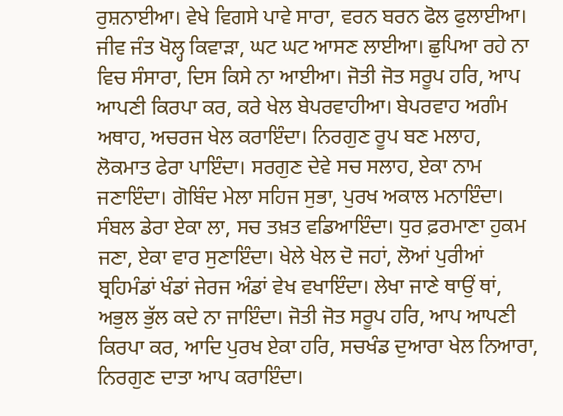ਰੁਸ਼ਨਾਈਆ। ਵੇਖੇ ਵਿਗਸੇ ਪਾਵੇ ਸਾਰਾ, ਵਰਨ ਬਰਨ ਫੋਲ ਫੁਲਾਈਆ। ਜੀਵ ਜੰਤ ਖੋਲ੍ਹ ਕਿਵਾੜਾ, ਘਟ ਘਟ ਆਸਣ ਲਾਈਆ। ਛੁਪਿਆ ਰਹੇ ਨਾ ਵਿਚ ਸੰਸਾਰਾ, ਦਿਸ ਕਿਸੇ ਨਾ ਆਈਆ। ਜੋਤੀ ਜੋਤ ਸਰੂਪ ਹਰਿ, ਆਪ ਆਪਣੀ ਕਿਰਪਾ ਕਰ, ਕਰੇ ਖੇਲ ਬੇਪਰਵਾਹੀਆ। ਬੇਪਰਵਾਹ ਅਗੰਮ ਅਥਾਹ, ਅਚਰਜ ਖੇਲ ਕਰਾਇੰਦਾ। ਨਿਰਗੁਣ ਰੂਪ ਬਣ ਮਲਾਹ, ਲੋਕਮਾਤ ਫੇਰਾ ਪਾਇੰਦਾ। ਸਰਗੁਣ ਦੇਵੇ ਸਚ ਸਲਾਹ, ਏਕਾ ਨਾਮ ਜਣਾਇੰਦਾ। ਗੋਬਿੰਦ ਮੇਲਾ ਸਹਿਜ ਸੁਭਾ, ਪੁਰਖ ਅਕਾਲ ਮਨਾਇੰਦਾ। ਸੰਬਲ ਡੇਰਾ ਏਕਾ ਲਾ, ਸਚ ਤਖ਼ਤ ਵਡਿਆਇੰਦਾ। ਧੁਰ ਫ਼ਰਮਾਣਾ ਹੁਕਮ ਜਣਾ, ਏਕਾ ਵਾਰ ਸੁਣਾਇੰਦਾ। ਖੇਲੇ ਖੇਲ ਦੋ ਜਹਾਂ, ਲੋਆਂ ਪੁਰੀਆਂ ਬ੍ਰਹਿਮੰਡਾਂ ਖੰਡਾਂ ਜੇਰਜ ਅੰਡਾਂ ਵੇਖ ਵਖਾਇੰਦਾ। ਲੇਖਾ ਜਾਣੇ ਥਾਉਂ ਥਾਂ, ਅਭੁਲ ਭੁੱਲ ਕਦੇ ਨਾ ਜਾਇੰਦਾ। ਜੋਤੀ ਜੋਤ ਸਰੂਪ ਹਰਿ, ਆਪ ਆਪਣੀ ਕਿਰਪਾ ਕਰ, ਆਦਿ ਪੁਰਖ ਏਕਾ ਹਰਿ, ਸਚਖੰਡ ਦੁਆਰਾ ਖੇਲ ਨਿਆਰਾ, ਨਿਰਗੁਣ ਦਾਤਾ ਆਪ ਕਰਾਇੰਦਾ।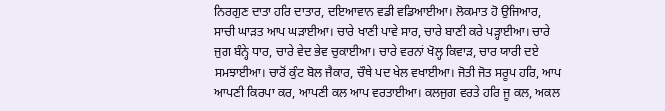ਨਿਰਗੁਣ ਦਾਤਾ ਹਰਿ ਦਾਤਾਰ, ਦਇਆਵਾਨ ਵਡੀ ਵਡਿਆਈਆ। ਲੋਕਮਾਤ ਹੋ ਉਜਿਆਰ, ਸਾਚੀ ਘਾੜਤ ਆਪ ਘੜਾਈਆ। ਚਾਰੇ ਖਾਣੀ ਪਾਵੇ ਸਾਰ, ਚਾਰੇ ਬਾਣੀ ਕਰੇ ਪੜ੍ਹਾਈਆ। ਚਾਰੇ ਜੁਗ ਬੰਨ੍ਹੇ ਧਾਰ, ਚਾਰੇ ਵੇਦ ਭੇਵ ਚੁਕਾਈਆ। ਚਾਰੇ ਵਰਨਾਂ ਖੋਲ੍ਹ ਕਿਵਾੜ, ਚਾਰ ਯਾਰੀ ਦਏ ਸਮਝਾਈਆ। ਚਾਰੋਂ ਕੁੰਟ ਬੋਲ ਜੈਕਾਰ, ਚੌਥੇ ਪਦ ਖੇਲ ਵਖਾਈਆ। ਜੋਤੀ ਜੋਤ ਸਰੂਪ ਹਰਿ, ਆਪ ਆਪਣੀ ਕਿਰਪਾ ਕਰ, ਆਪਣੀ ਕਲ ਆਪ ਵਰਤਾਈਆ। ਕਲਜੁਗ ਵਰਤੇ ਹਰਿ ਜੂ ਕਲ, ਅਕਲ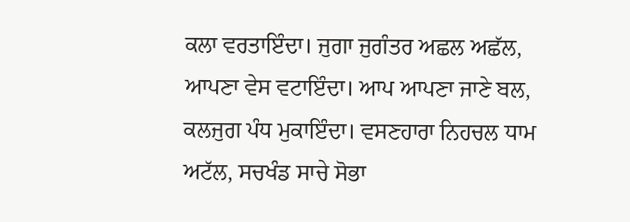ਕਲਾ ਵਰਤਾਇੰਦਾ। ਜੁਗਾ ਜੁਗੰਤਰ ਅਛਲ ਅਛੱਲ, ਆਪਣਾ ਵੇਸ ਵਟਾਇੰਦਾ। ਆਪ ਆਪਣਾ ਜਾਣੇ ਬਲ, ਕਲਜੁਗ ਪੰਧ ਮੁਕਾਇੰਦਾ। ਵਸਣਹਾਰਾ ਨਿਹਚਲ ਧਾਮ ਅਟੱਲ, ਸਚਖੰਡ ਸਾਚੇ ਸੋਭਾ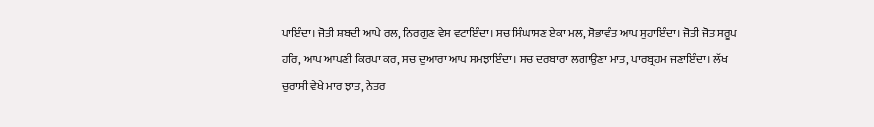ਪਾਇੰਦਾ। ਜੋਤੀ ਸ਼ਬਦੀ ਆਪੇ ਰਲ, ਨਿਰਗੁਣ ਵੇਸ ਵਟਾਇੰਦਾ। ਸਚ ਸਿੰਘਾਸਣ ਏਕਾ ਮਲ, ਸੋਭਾਵੰਤ ਆਪ ਸੁਹਾਇੰਦਾ। ਜੋਤੀ ਜੋਤ ਸਰੂਪ ਹਰਿ, ਆਪ ਆਪਣੀ ਕਿਰਪਾ ਕਰ, ਸਚ ਦੁਆਰਾ ਆਪ ਸਮਝਾਇੰਦਾ। ਸਚ ਦਰਬਾਰਾ ਲਗਾਉਣਾ ਮਾਤ, ਪਾਰਬ੍ਰਹਮ ਜਣਾਇੰਦਾ। ਲੱਖ ਚੁਰਾਸੀ ਵੇਖੇ ਮਾਰ ਝਾਤ, ਨੇਤਰ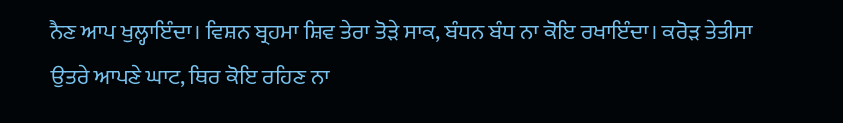ਨੈਣ ਆਪ ਖੁਲ੍ਹਾਇੰਦਾ। ਵਿਸ਼ਨ ਬ੍ਰਹਮਾ ਸ਼ਿਵ ਤੇਰਾ ਤੋੜੇ ਸਾਕ, ਬੰਧਨ ਬੰਧ ਨਾ ਕੋਇ ਰਖਾਇੰਦਾ। ਕਰੋੜ ਤੇਤੀਸਾ ਉਤਰੇ ਆਪਣੇ ਘਾਟ, ਥਿਰ ਕੋਇ ਰਹਿਣ ਨਾ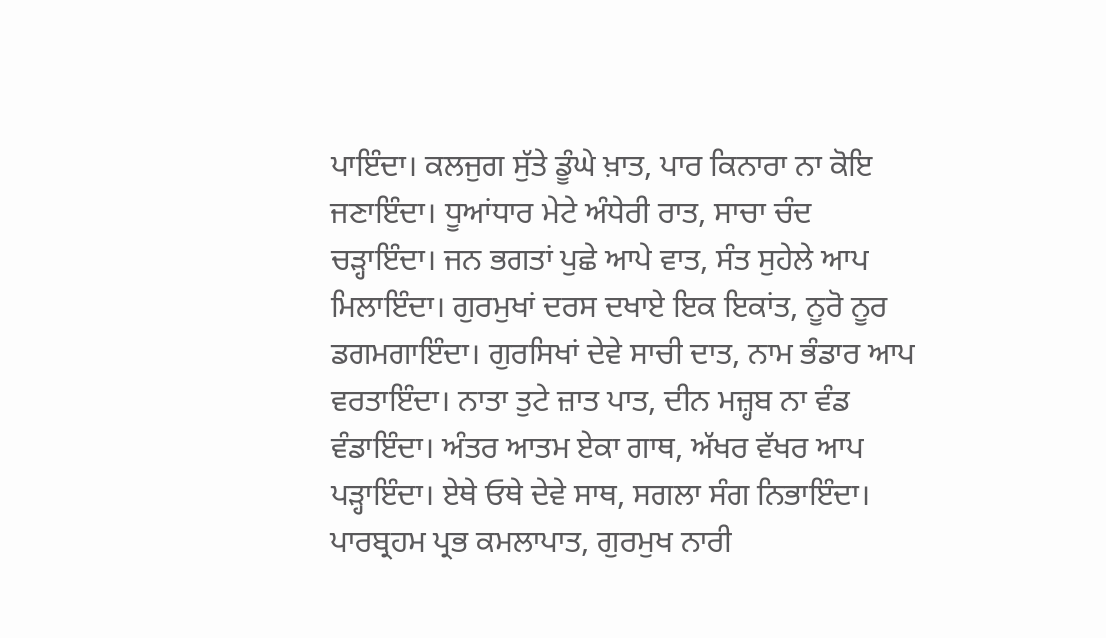ਪਾਇੰਦਾ। ਕਲਜੁਗ ਸੁੱਤੇ ਡੂੰਘੇ ਖ਼ਾਤ, ਪਾਰ ਕਿਨਾਰਾ ਨਾ ਕੋਇ ਜਣਾਇੰਦਾ। ਧੂਆਂਧਾਰ ਮੇਟੇ ਅੰਧੇਰੀ ਰਾਤ, ਸਾਚਾ ਚੰਦ ਚੜ੍ਹਾਇੰਦਾ। ਜਨ ਭਗਤਾਂ ਪੁਛੇ ਆਪੇ ਵਾਤ, ਸੰਤ ਸੁਹੇਲੇ ਆਪ ਮਿਲਾਇੰਦਾ। ਗੁਰਮੁਖਾਂ ਦਰਸ ਦਖਾਏ ਇਕ ਇਕਾਂਤ, ਨੂਰੋ ਨੂਰ ਡਗਮਗਾਇੰਦਾ। ਗੁਰਸਿਖਾਂ ਦੇਵੇ ਸਾਚੀ ਦਾਤ, ਨਾਮ ਭੰਡਾਰ ਆਪ ਵਰਤਾਇੰਦਾ। ਨਾਤਾ ਤੁਟੇ ਜ਼ਾਤ ਪਾਤ, ਦੀਨ ਮਜ਼੍ਹਬ ਨਾ ਵੰਡ ਵੰਡਾਇੰਦਾ। ਅੰਤਰ ਆਤਮ ਏਕਾ ਗਾਥ, ਅੱਖਰ ਵੱਖਰ ਆਪ ਪੜ੍ਹਾਇੰਦਾ। ਏਥੇ ਓਥੇ ਦੇਵੇ ਸਾਥ, ਸਗਲਾ ਸੰਗ ਨਿਭਾਇੰਦਾ। ਪਾਰਬ੍ਰਹਮ ਪ੍ਰਭ ਕਮਲਾਪਾਤ, ਗੁਰਮੁਖ ਨਾਰੀ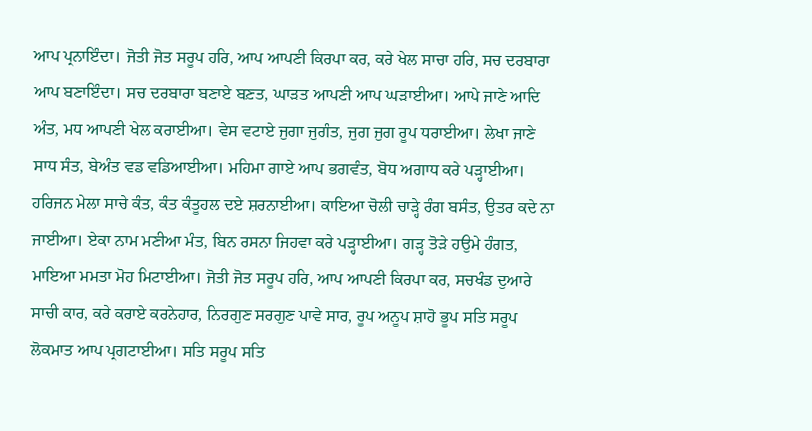ਆਪ ਪ੍ਰਨਾਇੰਦਾ। ਜੋਤੀ ਜੋਤ ਸਰੂਪ ਹਰਿ, ਆਪ ਆਪਣੀ ਕਿਰਪਾ ਕਰ, ਕਰੇ ਖੇਲ ਸਾਚਾ ਹਰਿ, ਸਚ ਦਰਬਾਰਾ ਆਪ ਬਣਾਇੰਦਾ। ਸਚ ਦਰਬਾਰਾ ਬਣਾਏ ਬਣ਼ਤ, ਘਾੜਤ ਆਪਣੀ ਆਪ ਘੜਾਈਆ। ਆਪੇ ਜਾਣੇ ਆਦਿ ਅੰਤ, ਮਧ ਆਪਣੀ ਖੇਲ ਕਰਾਈਆ। ਵੇਸ ਵਟਾਏ ਜੁਗਾ ਜੁਗੰਤ, ਜੁਗ ਜੁਗ ਰੂਪ ਧਰਾਈਆ। ਲੇਖਾ ਜਾਣੇ ਸਾਧ ਸੰਤ, ਬੇਅੰਤ ਵਡ ਵਡਿਆਈਆ। ਮਹਿਮਾ ਗਾਏ ਆਪ ਭਗਵੰਤ, ਬੋਧ ਅਗਾਧ ਕਰੇ ਪੜ੍ਹਾਈਆ। ਹਰਿਜਨ ਮੇਲਾ ਸਾਚੇ ਕੰਤ, ਕੰਤ ਕੰਤੂਹਲ ਦਏ ਸ਼ਰਨਾਈਆ। ਕਾਇਆ ਚੋਲੀ ਚਾੜ੍ਹੇ ਰੰਗ ਬਸੰਤ, ਉਤਰ ਕਦੇ ਨਾ ਜਾਈਆ। ਏਕਾ ਨਾਮ ਮਣੀਆ ਮੰਤ, ਬਿਨ ਰਸਨਾ ਜਿਹਵਾ ਕਰੇ ਪੜ੍ਹਾਈਆ। ਗੜ੍ਹ ਤੋੜੇ ਹਉਮੇ ਹੰਗਤ, ਮਾਇਆ ਮਮਤਾ ਮੋਹ ਮਿਟਾਈਆ। ਜੋਤੀ ਜੋਤ ਸਰੂਪ ਹਰਿ, ਆਪ ਆਪਣੀ ਕਿਰਪਾ ਕਰ, ਸਚਖੰਡ ਦੁਆਰੇ ਸਾਚੀ ਕਾਰ, ਕਰੇ ਕਰਾਏ ਕਰਨੇਹਾਰ, ਨਿਰਗੁਣ ਸਰਗੁਣ ਪਾਵੇ ਸਾਰ, ਰੂਪ ਅਨੂਪ ਸ਼ਾਹੋ ਭੂਪ ਸਤਿ ਸਰੂਪ ਲੋਕਮਾਤ ਆਪ ਪ੍ਰਗਟਾਈਆ। ਸਤਿ ਸਰੂਪ ਸਤਿ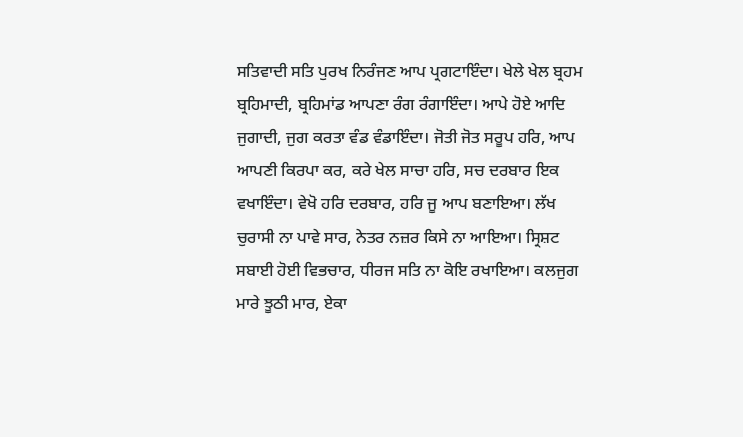ਸਤਿਵਾਦੀ ਸਤਿ ਪੁਰਖ ਨਿਰੰਜਣ ਆਪ ਪ੍ਰਗਟਾਇੰਦਾ। ਖੇਲੇ ਖੇਲ ਬ੍ਰਹਮ ਬ੍ਰਹਿਮਾਦੀ, ਬ੍ਰਹਿਮਾਂਡ ਆਪਣਾ ਰੰਗ ਰੰਗਾਇੰਦਾ। ਆਪੇ ਹੋਏ ਆਦਿ ਜੁਗਾਦੀ, ਜੁਗ ਕਰਤਾ ਵੰਡ ਵੰਡਾਇੰਦਾ। ਜੋਤੀ ਜੋਤ ਸਰੂਪ ਹਰਿ, ਆਪ ਆਪਣੀ ਕਿਰਪਾ ਕਰ, ਕਰੇ ਖੇਲ ਸਾਚਾ ਹਰਿ, ਸਚ ਦਰਬਾਰ ਇਕ ਵਖਾਇੰਦਾ। ਵੇਖੋ ਹਰਿ ਦਰਬਾਰ, ਹਰਿ ਜੂ ਆਪ ਬਣਾਇਆ। ਲੱਖ ਚੁਰਾਸੀ ਨਾ ਪਾਵੇ ਸਾਰ, ਨੇਤਰ ਨਜ਼ਰ ਕਿਸੇ ਨਾ ਆਇਆ। ਸ੍ਰਿਸ਼ਟ ਸਬਾਈ ਹੋਈ ਵਿਭਚਾਰ, ਧੀਰਜ ਸਤਿ ਨਾ ਕੋਇ ਰਖਾਇਆ। ਕਲਜੁਗ ਮਾਰੇ ਝੂਠੀ ਮਾਰ, ਏਕਾ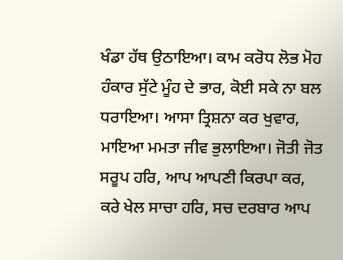ਖੰਡਾ ਹੱਥ ਉਠਾਇਆ। ਕਾਮ ਕਰੋਧ ਲੋਭ ਮੋਹ ਹੰਕਾਰ ਸੁੱਟੇ ਮੂੰਹ ਦੇ ਭਾਰ, ਕੋਈ ਸਕੇ ਨਾ ਬਲ ਧਰਾਇਆ। ਆਸਾ ਤ੍ਰਿਸ਼ਨਾ ਕਰ ਖੁਵਾਰ, ਮਾਇਆ ਮਮਤਾ ਜੀਵ ਭੁਲਾਇਆ। ਜੋਤੀ ਜੋਤ ਸਰੂਪ ਹਰਿ, ਆਪ ਆਪਣੀ ਕਿਰਪਾ ਕਰ, ਕਰੇ ਖੇਲ ਸਾਚਾ ਹਰਿ, ਸਚ ਦਰਬਾਰ ਆਪ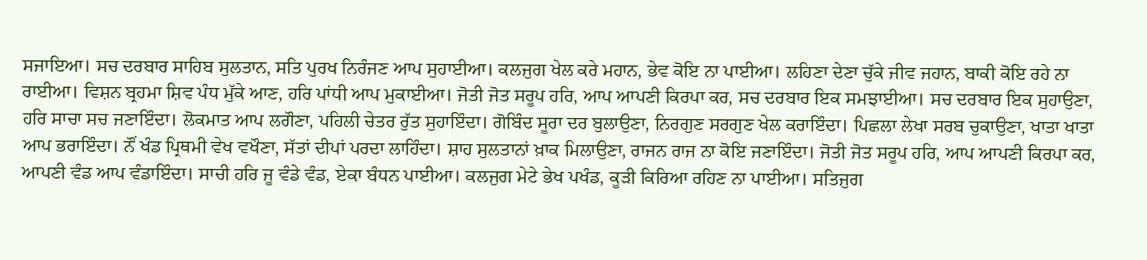ਸਜਾਇਆ। ਸਚ ਦਰਬਾਰ ਸਾਹਿਬ ਸੁਲਤਾਨ, ਸਤਿ ਪੁਰਖ ਨਿਰੰਜਣ ਆਪ ਸੁਹਾਈਆ। ਕਲਜੁਗ ਖੇਲ ਕਰੇ ਮਹਾਨ, ਭੇਵ ਕੋਇ ਨਾ ਪਾਈਆ। ਲਹਿਣਾ ਦੇਣਾ ਚੁੱਕੇ ਜੀਵ ਜਹਾਨ, ਬਾਕੀ ਕੋਇ ਰਹੇ ਨਾ ਰਾਈਆ। ਵਿਸ਼ਨ ਬ੍ਰਹਮਾ ਸ਼ਿਵ ਪੰਧ ਮੁੱਕੇ ਆਣ, ਹਰਿ ਪਾਂਧੀ ਆਪ ਮੁਕਾਈਆ। ਜੋਤੀ ਜੋਤ ਸਰੂਪ ਹਰਿ, ਆਪ ਆਪਣੀ ਕਿਰਪਾ ਕਰ, ਸਚ ਦਰਬਾਰ ਇਕ ਸਮਝਾਈਆ। ਸਚ ਦਰਬਾਰ ਇਕ ਸੁਹਾਉਣਾ, ਹਰਿ ਸਾਚਾ ਸਚ ਜਣਾਇੰਦਾ। ਲੋਕਮਾਤ ਆਪ ਲਗੌਣਾ, ਪਹਿਲੀ ਚੇਤਰ ਰੁੱਤ ਸੁਹਾਇੰਦਾ। ਗੋਬਿੰਦ ਸੂਰਾ ਦਰ ਬੁਲਾਉਣਾ, ਨਿਰਗੁਣ ਸਰਗੁਣ ਖੇਲ ਕਰਾਇੰਦਾ। ਪਿਛਲਾ ਲੇਖਾ ਸਰਬ ਚੁਕਾਉਣਾ, ਖਾਤਾ ਖਾਤਾ ਆਪ ਭਰਾਇੰਦਾ। ਨੌਂ ਖੰਡ ਪ੍ਰਿਥਮੀ ਵੇਖ ਵਖੌਣਾ, ਸੱਤਾਂ ਦੀਪਾਂ ਪਰਦਾ ਲਾਹਿੰਦਾ। ਸ਼ਾਹ ਸੁਲਤਾਨਾਂ ਖ਼ਾਕ ਮਿਲਾਉਣਾ, ਰਾਜਨ ਰਾਜ ਨਾ ਕੋਇ ਜਣਾਇੰਦਾ। ਜੋਤੀ ਜੋਤ ਸਰੂਪ ਹਰਿ, ਆਪ ਆਪਣੀ ਕਿਰਪਾ ਕਰ, ਆਪਣੀ ਵੰਡ ਆਪ ਵੰਡਾਇੰਦਾ। ਸਾਚੀ ਹਰਿ ਜੂ ਵੰਡੇ ਵੰਡ, ਏਕਾ ਬੰਧਨ ਪਾਈਆ। ਕਲਜੁਗ ਮੇਟੇ ਭੇਖ ਪਖੰਡ, ਕੂੜੀ ਕਿਰਿਆ ਰਹਿਣ ਨਾ ਪਾਈਆ। ਸਤਿਜੁਗ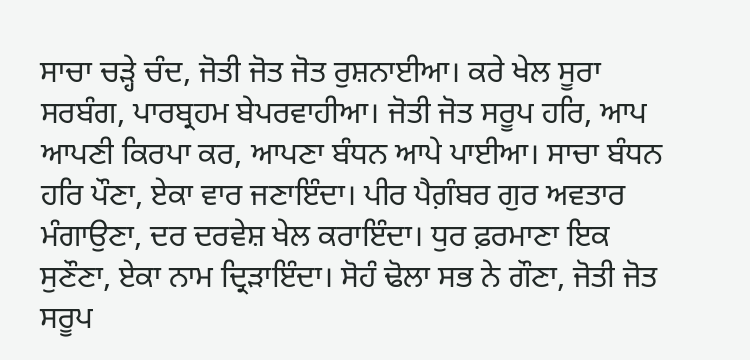ਸਾਚਾ ਚੜ੍ਹੇ ਚੰਦ, ਜੋਤੀ ਜੋਤ ਜੋਤ ਰੁਸ਼ਨਾਈਆ। ਕਰੇ ਖੇਲ ਸੂਰਾ ਸਰਬੰਗ, ਪਾਰਬ੍ਰਹਮ ਬੇਪਰਵਾਹੀਆ। ਜੋਤੀ ਜੋਤ ਸਰੂਪ ਹਰਿ, ਆਪ ਆਪਣੀ ਕਿਰਪਾ ਕਰ, ਆਪਣਾ ਬੰਧਨ ਆਪੇ ਪਾਈਆ। ਸਾਚਾ ਬੰਧਨ ਹਰਿ ਪੌਣਾ, ਏਕਾ ਵਾਰ ਜਣਾਇੰਦਾ। ਪੀਰ ਪੈਗ਼ੰਬਰ ਗੁਰ ਅਵਤਾਰ ਮੰਗਾਉਣਾ, ਦਰ ਦਰਵੇਸ਼ ਖੇਲ ਕਰਾਇੰਦਾ। ਧੁਰ ਫ਼ਰਮਾਣਾ ਇਕ ਸੁਣੌਣਾ, ਏਕਾ ਨਾਮ ਦ੍ਰਿੜਾਇੰਦਾ। ਸੋਹੰ ਢੋਲਾ ਸਭ ਨੇ ਗੌਣਾ, ਜੋਤੀ ਜੋਤ ਸਰੂਪ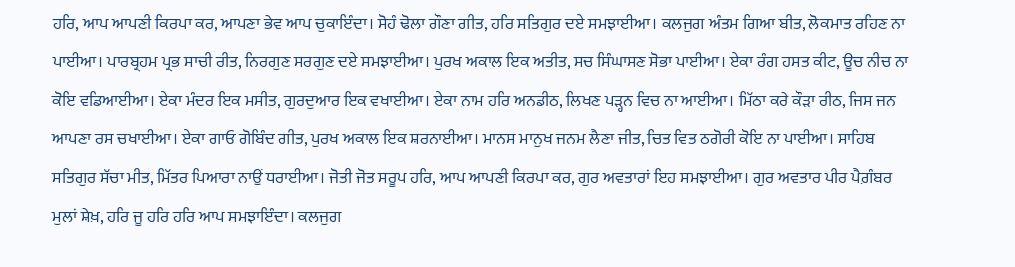ਹਰਿ, ਆਪ ਆਪਣੀ ਕਿਰਪਾ ਕਰ, ਆਪਣਾ ਭੇਵ ਆਪ ਚੁਕਾਇੰਦਾ। ਸੋਹੰ ਢੋਲਾ ਗੌਣਾ ਗੀਤ, ਹਰਿ ਸਤਿਗੁਰ ਦਏ ਸਮਝਾਈਆ। ਕਲਜੁਗ ਅੰਤਮ ਗਿਆ ਬੀਤ, ਲੋਕਮਾਤ ਰਹਿਣ ਨਾ ਪਾਈਆ। ਪਾਰਬ੍ਰਹਮ ਪ੍ਰਭ ਸਾਚੀ ਰੀਤ, ਨਿਰਗੁਣ ਸਰਗੁਣ ਦਏ ਸਮਝਾਈਆ। ਪੁਰਖ ਅਕਾਲ ਇਕ ਅਤੀਤ, ਸਚ ਸਿੰਘਾਸਣ ਸੋਭਾ ਪਾਈਆ। ਏਕਾ ਰੰਗ ਹਸਤ ਕੀਟ, ਊਚ ਨੀਚ ਨਾ ਕੋਇ ਵਡਿਆਈਆ। ਏਕਾ ਮੰਦਰ ਇਕ ਮਸੀਤ, ਗੁਰਦੁਆਰ ਇਕ ਵਖਾਈਆ। ਏਕਾ ਨਾਮ ਹਰਿ ਅਨਡੀਠ, ਲਿਖਣ ਪੜ੍ਹਨ ਵਿਚ ਨਾ ਆਈਆ। ਮਿੱਠਾ ਕਰੇ ਕੌੜਾ ਰੀਠ, ਜਿਸ ਜਨ ਆਪਣਾ ਰਸ ਚਖਾਈਆ। ਏਕਾ ਗਾਓ ਗੋਬਿੰਦ ਗੀਤ, ਪੁਰਖ ਅਕਾਲ ਇਕ ਸ਼ਰਨਾਈਆ। ਮਾਨਸ ਮਾਨੁਖ ਜਨਮ ਲੈਣਾ ਜੀਤ, ਚਿਤ ਵਿਤ ਠਗੋਰੀ ਕੋਇ ਨਾ ਪਾਈਆ। ਸਾਹਿਬ ਸਤਿਗੁਰ ਸੱਚਾ ਮੀਤ, ਮਿੱਤਰ ਪਿਆਰਾ ਨਾਉਂ ਧਰਾਈਆ। ਜੋਤੀ ਜੋਤ ਸਰੂਪ ਹਰਿ, ਆਪ ਆਪਣੀ ਕਿਰਪਾ ਕਰ, ਗੁਰ ਅਵਤਾਰਾਂ ਇਹ ਸਮਝਾਈਆ। ਗੁਰ ਅਵਤਾਰ ਪੀਰ ਪੈਗ਼ੰਬਰ ਮੁਲਾਂ ਸ਼ੇਖ਼, ਹਰਿ ਜੂ ਹਰਿ ਹਰਿ ਆਪ ਸਮਝਾਇੰਦਾ। ਕਲਜੁਗ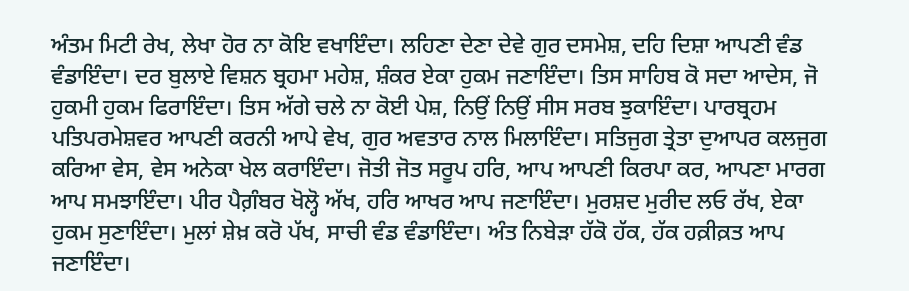ਅੰਤਮ ਮਿਟੀ ਰੇਖ, ਲੇਖਾ ਹੋਰ ਨਾ ਕੋਇ ਵਖਾਇੰਦਾ। ਲਹਿਣਾ ਦੇਣਾ ਦੇਵੇ ਗੁਰ ਦਸਮੇਸ਼, ਦਹਿ ਦਿਸ਼ਾ ਆਪਣੀ ਵੰਡ ਵੰਡਾਇੰਦਾ। ਦਰ ਬੁਲਾਏ ਵਿਸ਼ਨ ਬ੍ਰਹਮਾ ਮਹੇਸ਼, ਸ਼ੰਕਰ ਏਕਾ ਹੁਕਮ ਜਣਾਇੰਦਾ। ਤਿਸ ਸਾਹਿਬ ਕੋ ਸਦਾ ਆਦੇਸ, ਜੋ ਹੁਕਮੀ ਹੁਕਮ ਫਿਰਾਇੰਦਾ। ਤਿਸ ਅੱਗੇ ਚਲੇ ਨਾ ਕੋਈ ਪੇਸ਼, ਨਿਉਂ ਨਿਉਂ ਸੀਸ ਸਰਬ ਝੁਕਾਇੰਦਾ। ਪਾਰਬ੍ਰਹਮ ਪਤਿਪਰਮੇਸ਼ਵਰ ਆਪਣੀ ਕਰਨੀ ਆਪੇ ਵੇਖ, ਗੁਰ ਅਵਤਾਰ ਨਾਲ ਮਿਲਾਇੰਦਾ। ਸਤਿਜੁਗ ਤ੍ਰੇਤਾ ਦੁਆਪਰ ਕਲਜੁਗ ਕਰਿਆ ਵੇਸ, ਵੇਸ ਅਨੇਕਾ ਖੇਲ ਕਰਾਇੰਦਾ। ਜੋਤੀ ਜੋਤ ਸਰੂਪ ਹਰਿ, ਆਪ ਆਪਣੀ ਕਿਰਪਾ ਕਰ, ਆਪਣਾ ਮਾਰਗ ਆਪ ਸਮਝਾਇੰਦਾ। ਪੀਰ ਪੈਗ਼ੰਬਰ ਖੋਲ੍ਹੋ ਅੱਖ, ਹਰਿ ਆਖਰ ਆਪ ਜਣਾਇੰਦਾ। ਮੁਰਸ਼ਦ ਮੁਰੀਦ ਲਓ ਰੱਖ, ਏਕਾ ਹੁਕਮ ਸੁਣਾਇੰਦਾ। ਮੁਲਾਂ ਸ਼ੇਖ਼ ਕਰੋ ਪੱਖ, ਸਾਚੀ ਵੰਡ ਵੰਡਾਇੰਦਾ। ਅੰਤ ਨਿਬੇੜਾ ਹੱਕੋ ਹੱਕ, ਹੱਕ ਹਕ਼ੀਕ਼ਤ ਆਪ ਜਣਾਇੰਦਾ।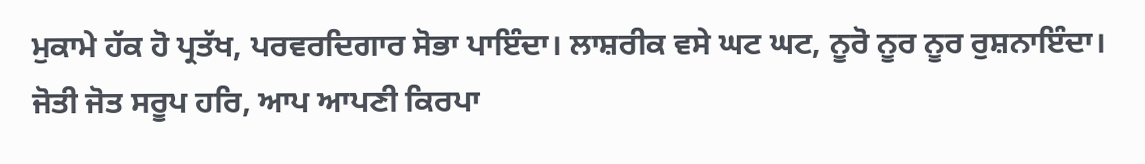ਮੁਕਾਮੇ ਹੱਕ ਹੋ ਪ੍ਰਤੱਖ, ਪਰਵਰਦਿਗਾਰ ਸੋਭਾ ਪਾਇੰਦਾ। ਲਾਸ਼ਰੀਕ ਵਸੇ ਘਟ ਘਟ, ਨੂਰੋ ਨੂਰ ਨੂਰ ਰੁਸ਼ਨਾਇੰਦਾ। ਜੋਤੀ ਜੋਤ ਸਰੂਪ ਹਰਿ, ਆਪ ਆਪਣੀ ਕਿਰਪਾ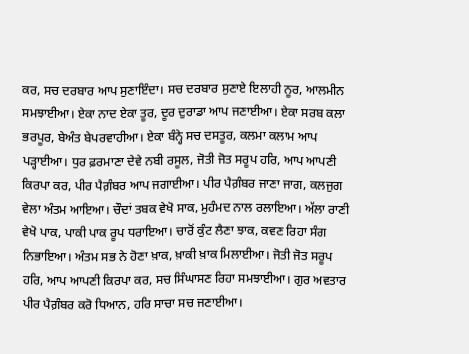ਕਰ, ਸਚ ਦਰਬਾਰ ਆਪ ਸੁਣਾਇੰਦਾ। ਸਚ ਦਰਬਾਰ ਸੁਣਾਏ ਇਲਾਹੀ ਨੂਰ, ਆਲਮੀਨ ਸਮਝਾਈਆ। ਏਕਾ ਨਾਦ ਏਕਾ ਤੂਰ, ਦੂਰ ਦੁਰਾਡਾ ਆਪ ਜਣਾਈਆ। ਏਕਾ ਸਰਬ ਕਲਾ ਭਰਪੂਰ, ਬੇਅੰਤ ਬੇਪਰਵਾਹੀਆ। ਏਕਾ ਬੰਨ੍ਹੇ ਸਚ ਦਸਤੂਰ, ਕਲਮਾ ਕਲਾਮ ਆਪ ਪੜ੍ਹਾਈਆ। ਧੁਰ ਫ਼ਰਮਾਣਾ ਦੇਵੇ ਨਬੀ ਰਸੂਲ, ਜੋਤੀ ਜੋਤ ਸਰੂਪ ਹਰਿ, ਆਪ ਆਪਣੀ ਕਿਰਪਾ ਕਰ, ਪੀਰ ਪੈਗ਼ੰਬਰ ਆਪ ਜਗਾਈਆ। ਪੀਰ ਪੈਗ਼ੰਬਰ ਜਾਣਾ ਜਾਗ, ਕਲਜੁਗ ਵੇਲਾ ਅੰਤਮ ਆਇਆ। ਚੌਦਾਂ ਤਬਕ ਵੇਖੋ ਸਾਕ, ਮੁਹੰਮਦ ਨਾਲ ਰਲਾਇਆ। ਅੱਲਾ ਰਾਣੀ ਵੇਖੋ ਪਾਕ, ਪਾਕੀ ਪਾਕ ਰੂਪ ਧਰਾਇਆ। ਚਾਰੋਂ ਕੁੰਟ ਲੈਣਾ ਝਾਕ, ਕਵਣ ਰਿਹਾ ਸੰਗ ਨਿਭਾਇਆ। ਅੰਤਮ ਸਭ ਨੇ ਹੋਣਾ ਖ਼ਾਕ, ਖ਼ਾਕੀ ਖ਼ਾਕ ਮਿਲਾਈਆ। ਜੋਤੀ ਜੋਤ ਸਰੂਪ ਹਰਿ, ਆਪ ਆਪਣੀ ਕਿਰਪਾ ਕਰ, ਸਚ ਸਿੰਘਾਸਣ ਰਿਹਾ ਸਮਝਾਈਆ। ਗੁਰ ਅਵਤਾਰ ਪੀਰ ਪੈਗ਼ੰਬਰ ਕਰੋ ਧਿਆਨ, ਹਰਿ ਸਾਚਾ ਸਚ ਜਣਾਈਆ।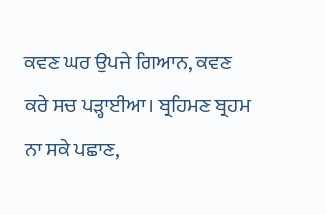ਕਵਣ ਘਰ ਉਪਜੇ ਗਿਆਨ, ਕਵਣ ਕਰੇ ਸਚ ਪੜ੍ਹਾਈਆ। ਬ੍ਰਹਿਮਣ ਬ੍ਰਹਮ ਨਾ ਸਕੇ ਪਛਾਣ,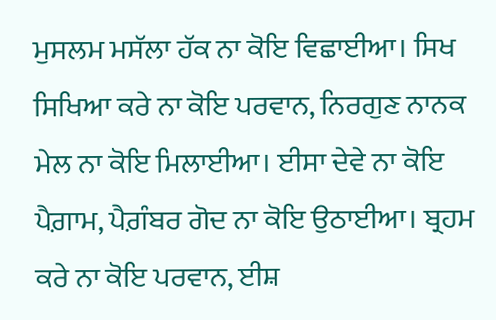ਮੁਸਲਮ ਮਸੱਲਾ ਹੱਕ ਨਾ ਕੋਇ ਵਿਛਾਈਆ। ਸਿਖ ਸਿਖਿਆ ਕਰੇ ਨਾ ਕੋਇ ਪਰਵਾਨ, ਨਿਰਗੁਣ ਨਾਨਕ ਮੇਲ ਨਾ ਕੋਇ ਮਿਲਾਈਆ। ਈਸਾ ਦੇਵੇ ਨਾ ਕੋਇ ਪੈਗ਼ਾਮ, ਪੈਗ਼ੰਬਰ ਗੋਦ ਨਾ ਕੋਇ ਉਠਾਈਆ। ਬ੍ਰਹਮ ਕਰੇ ਨਾ ਕੋਇ ਪਰਵਾਨ, ਈਸ਼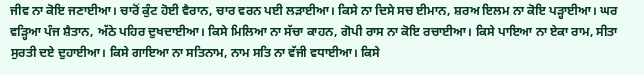ਜੀਵ ਨਾ ਕੋਇ ਜਣਾਈਆ। ਚਾਰੋਂ ਕੁੰਟ ਹੋਈ ਵੈਰਾਨ, ਚਾਰ ਵਰਨ ਪਈ ਲੜਾਈਆ। ਕਿਸੇ ਨਾ ਦਿਸੇ ਸਚ ਈਮਾਨ, ਸ਼ਰਅ ਇਲਮ ਨਾ ਕੋਇ ਪੜ੍ਹਾਈਆ। ਘਰ ਵੜ੍ਹਿਆ ਪੰਜ ਸ਼ੈਤਾਨ, ਅੱਠੇ ਪਹਿਰ ਦੁਖਦਾਈਆ। ਕਿਸੇ ਮਿਲਿਆ ਨਾ ਸੱਚਾ ਕਾਹਨ, ਗੋਪੀ ਰਾਸ ਨਾ ਕੋਇ ਰਚਾਈਆ। ਕਿਸੇ ਪਾਇਆ ਨਾ ਏਕਾ ਰਾਮ, ਸੀਤਾ ਸੁਰਤੀ ਦਏ ਦੁਹਾਈਆ। ਕਿਸੇ ਗਾਇਆ ਨਾ ਸਤਿਨਾਮ, ਨਾਮ ਸਤਿ ਨਾ ਵੱਜੀ ਵਧਾਈਆ। ਕਿਸੇ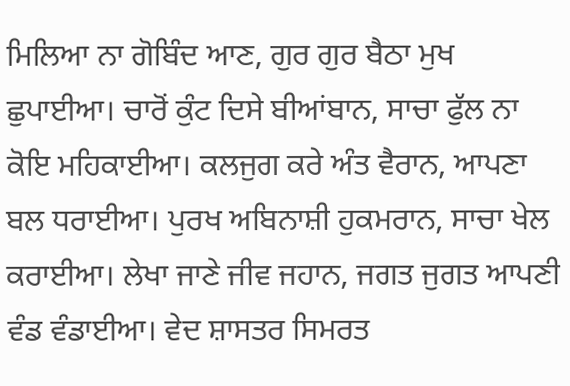ਮਿਲਿਆ ਨਾ ਗੋਬਿੰਦ ਆਣ, ਗੁਰ ਗੁਰ ਬੈਠਾ ਮੁਖ ਛੁਪਾਈਆ। ਚਾਰੋਂ ਕੁੰਟ ਦਿਸੇ ਬੀਆਂਬਾਨ, ਸਾਚਾ ਫੁੱਲ ਨਾ ਕੋਇ ਮਹਿਕਾਈਆ। ਕਲਜੁਗ ਕਰੇ ਅੰਤ ਵੈਰਾਨ, ਆਪਣਾ ਬਲ ਧਰਾਈਆ। ਪੁਰਖ ਅਬਿਨਾਸ਼ੀ ਹੁਕਮਰਾਨ, ਸਾਚਾ ਖੇਲ ਕਰਾਈਆ। ਲੇਖਾ ਜਾਣੇ ਜੀਵ ਜਹਾਨ, ਜਗਤ ਜੁਗਤ ਆਪਣੀ ਵੰਡ ਵੰਡਾਈਆ। ਵੇਦ ਸ਼ਾਸਤਰ ਸਿਮਰਤ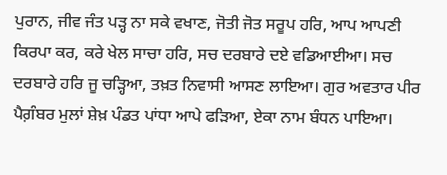ਪੁਰਾਨ, ਜੀਵ ਜੰਤ ਪੜ੍ਹ ਨਾ ਸਕੇ ਵਖਾਣ, ਜੋਤੀ ਜੋਤ ਸਰੂਪ ਹਰਿ, ਆਪ ਆਪਣੀ ਕਿਰਪਾ ਕਰ, ਕਰੇ ਖੇਲ ਸਾਚਾ ਹਰਿ, ਸਚ ਦਰਬਾਰੇ ਦਏ ਵਡਿਆਈਆ। ਸਚ ਦਰਬਾਰੇ ਹਰਿ ਜੂ ਚੜ੍ਹਿਆ, ਤਖ਼ਤ ਨਿਵਾਸੀ ਆਸਣ ਲਾਇਆ। ਗੁਰ ਅਵਤਾਰ ਪੀਰ ਪੈਗ਼ੰਬਰ ਮੁਲਾਂ ਸ਼ੇਖ਼ ਪੰਡਤ ਪਾਂਧਾ ਆਪੇ ਫੜਿਆ, ਏਕਾ ਨਾਮ ਬੰਧਨ ਪਾਇਆ।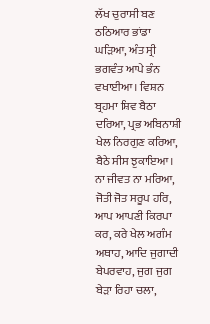ਲੱਖ ਚੁਰਾਸੀ ਬਣ ਠਠਿਆਰ ਭਾਂਡਾ ਘੜਿਆ, ਅੰਤ ਸ੍ਰੀ ਭਗਵੰਤ ਆਪੇ ਭੰਨ ਵਖਾਈਆ। ਵਿਸ਼ਨ ਬ੍ਰਹਮਾ ਸ਼ਿਵ ਬੈਠਾ ਦਰਿਆ, ਪ੍ਰਭ ਅਬਿਨਾਸ਼ੀ ਖੇਲ ਨਿਰਗੁਣ ਕਰਿਆ, ਬੈਠੇ ਸੀਸ ਝੁਕਾਇਆ। ਨਾ ਜੀਵਤ ਨਾ ਮਰਿਆ, ਜੋਤੀ ਜੋਤ ਸਰੂਪ ਹਰਿ, ਆਪ ਆਪਣੀ ਕਿਰਪਾ ਕਰ, ਕਰੇ ਖੇਲ ਅਗੰਮ ਅਥਾਹ, ਆਦਿ ਜੁਗਾਦੀ ਬੇਪਰਵਾਹ, ਜੁਗ ਜੁਗ ਬੇੜਾ ਰਿਹਾ ਚਲਾ,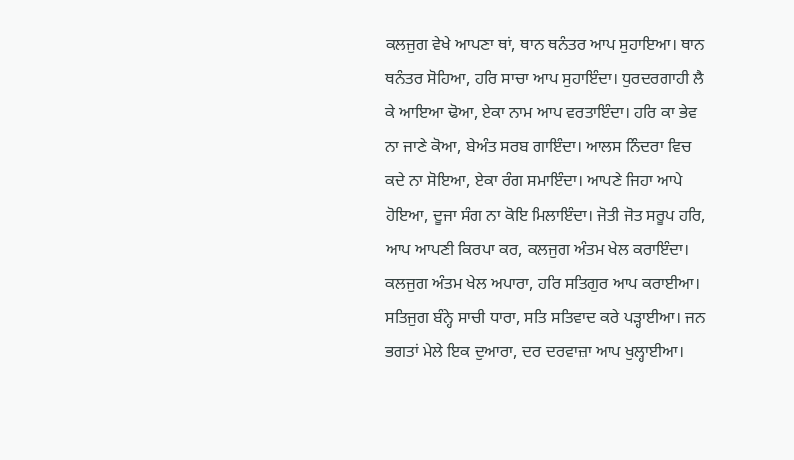ਕਲਜੁਗ ਵੇਖੇ ਆਪਣਾ ਥਾਂ, ਥਾਨ ਥਨੰਤਰ ਆਪ ਸੁਹਾਇਆ। ਥਾਨ ਥਨੰਤਰ ਸੋਹਿਆ, ਹਰਿ ਸਾਚਾ ਆਪ ਸੁਹਾਇੰਦਾ। ਧੁਰਦਰਗਾਹੀ ਲੈ ਕੇ ਆਇਆ ਢੋਆ, ਏਕਾ ਨਾਮ ਆਪ ਵਰਤਾਇੰਦਾ। ਹਰਿ ਕਾ ਭੇਵ ਨਾ ਜਾਣੇ ਕੋਆ, ਬੇਅੰਤ ਸਰਬ ਗਾਇੰਦਾ। ਆਲਸ ਨਿੰਦਰਾ ਵਿਚ ਕਦੇ ਨਾ ਸੋਇਆ, ਏਕਾ ਰੰਗ ਸਮਾਇੰਦਾ। ਆਪਣੇ ਜਿਹਾ ਆਪੇ ਹੋਇਆ, ਦੂਜਾ ਸੰਗ ਨਾ ਕੋਇ ਮਿਲਾਇੰਦਾ। ਜੋਤੀ ਜੋਤ ਸਰੂਪ ਹਰਿ, ਆਪ ਆਪਣੀ ਕਿਰਪਾ ਕਰ, ਕਲਜੁਗ ਅੰਤਮ ਖੇਲ ਕਰਾਇੰਦਾ। ਕਲਜੁਗ ਅੰਤਮ ਖੇਲ ਅਪਾਰਾ, ਹਰਿ ਸਤਿਗੁਰ ਆਪ ਕਰਾਈਆ। ਸਤਿਜੁਗ ਬੰਨ੍ਹੇ ਸਾਚੀ ਧਾਰਾ, ਸਤਿ ਸਤਿਵਾਦ ਕਰੇ ਪੜ੍ਹਾਈਆ। ਜਨ ਭਗਤਾਂ ਮੇਲੇ ਇਕ ਦੁਆਰਾ, ਦਰ ਦਰਵਾਜ਼ਾ ਆਪ ਖੁਲ੍ਹਾਈਆ।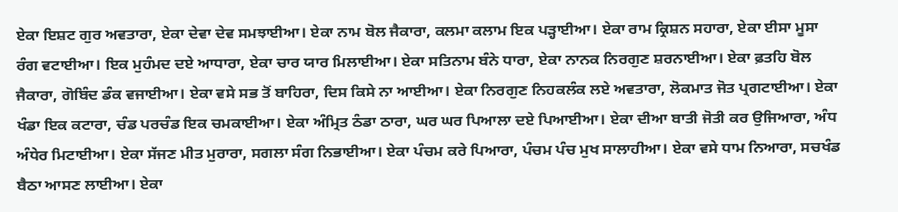ਏਕਾ ਇਸ਼ਟ ਗੁਰ ਅਵਤਾਰਾ, ਏਕਾ ਦੇਵਾ ਦੇਵ ਸਮਝਾਈਆ। ਏਕਾ ਨਾਮ ਬੋਲ ਜੈਕਾਰਾ, ਕਲਮਾ ਕਲਾਮ ਇਕ ਪੜ੍ਹਾਈਆ। ਏਕਾ ਰਾਮ ਕ੍ਰਿਸ਼ਨ ਸਹਾਰਾ, ਏਕਾ ਈਸਾ ਮੂਸਾ ਰੰਗ ਵਟਾਈਆ। ਇਕ ਮੁਹੰਮਦ ਦਏ ਆਧਾਰਾ, ਏਕਾ ਚਾਰ ਯਾਰ ਮਿਲਾਈਆ। ਏਕਾ ਸਤਿਨਾਮ ਬੰਨੇ ਧਾਰਾ, ਏਕਾ ਨਾਨਕ ਨਿਰਗੁਣ ਸ਼ਰਨਾਈਆ। ਏਕਾ ਫ਼ਤਹਿ ਬੋਲ ਜੈਕਾਰਾ, ਗੋਬਿੰਦ ਡੰਕ ਵਜਾਈਆ। ਏਕਾ ਵਸੇ ਸਭ ਤੋਂ ਬਾਹਿਰਾ, ਦਿਸ ਕਿਸੇ ਨਾ ਆਈਆ। ਏਕਾ ਨਿਰਗੁਣ ਨਿਹਕਲੰਕ ਲਏ ਅਵਤਾਰਾ, ਲੋਕਮਾਤ ਜੋਤ ਪ੍ਰਗਟਾਈਆ। ਏਕਾ ਖੰਡਾ ਇਕ ਕਟਾਰਾ, ਚੰਡ ਪਰਚੰਡ ਇਕ ਚਮਕਾਈਆ। ਏਕਾ ਅੰਮ੍ਰਿਤ ਠੰਡਾ ਠਾਰਾ, ਘਰ ਘਰ ਪਿਆਲਾ ਦਏ ਪਿਆਈਆ। ਏਕਾ ਦੀਆ ਬਾਤੀ ਜੋਤੀ ਕਰ ਉਜਿਆਰਾ, ਅੰਧ ਅੰਧੇਰ ਮਿਟਾਈਆ। ਏਕਾ ਸੱਜਣ ਮੀਤ ਮੁਰਾਰਾ, ਸਗਲਾ ਸੰਗ ਨਿਭਾਈਆ। ਏਕਾ ਪੰਚਮ ਕਰੇ ਪਿਆਰਾ, ਪੰਚਮ ਪੰਚ ਮੁਖ ਸਾਲਾਹੀਆ। ਏਕਾ ਵਸੇ ਧਾਮ ਨਿਆਰਾ, ਸਚਖੰਡ ਬੈਠਾ ਆਸਣ ਲਾਈਆ। ਏਕਾ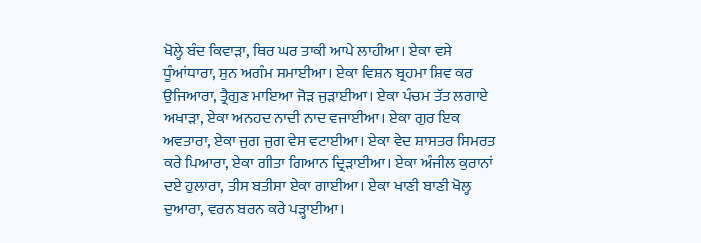ਖੋਲ੍ਹੇ ਬੰਦ ਕਿਵਾੜਾ, ਥਿਰ ਘਰ ਤਾਕੀ ਆਪੇ ਲਾਹੀਆ। ਏਕਾ ਵਸੇ ਧੂੰਆਂਧਾਰਾ, ਸੁਨ ਅਗੰਮ ਸਮਾਈਆ। ਏਕਾ ਵਿਸ਼ਨ ਬ੍ਰਹਮਾ ਸ਼ਿਵ ਕਰ ਉਜਿਆਰਾ, ਤ੍ਰੈਗੁਣ ਮਾਇਆ ਜੋੜ ਜੁੜਾਈਆ। ਏਕਾ ਪੰਚਮ ਤੱਤ ਲਗਾਏ ਅਖਾੜਾ, ਏਕਾ ਅਨਹਦ ਨਾਦੀ ਨਾਦ ਵਜਾਈਆ। ਏਕਾ ਗੁਰ ਇਕ ਅਵਤਾਰਾ, ਏਕਾ ਜੁਗ ਜੁਗ ਵੇਸ ਵਟਾਈਆ। ਏਕਾ ਵੇਦ ਸ਼ਾਸਤਰ ਸਿਮਰਤ ਕਰੇ ਪਿਆਰਾ, ਏਕਾ ਗੀਤਾ ਗਿਆਨ ਦ੍ਰਿੜਾਈਆ। ਏਕਾ ਅੰਜੀਲ ਕੁਰਾਨਾਂ ਦਏ ਹੁਲਾਰਾ, ਤੀਸ ਬਤੀਸਾ ਏਕਾ ਗਾਈਆ। ਏਕਾ ਖਾਣੀ ਬਾਣੀ ਖੋਲ੍ਹ ਦੁਆਰਾ, ਵਰਨ ਬਰਨ ਕਰੇ ਪੜ੍ਹਾਈਆ।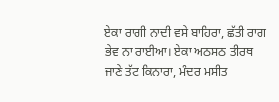ਏਕਾ ਰਾਗੀ ਨਾਦੀ ਵਸੇ ਬਾਹਿਰਾ, ਛੱਤੀ ਰਾਗ ਭੇਵ ਨਾ ਰਾਈਆ। ਏਕਾ ਅਠਸਠ ਤੀਰਥ ਜਾਣੇ ਤੱਟ ਕਿਨਾਰਾ, ਮੰਦਰ ਮਸੀਤ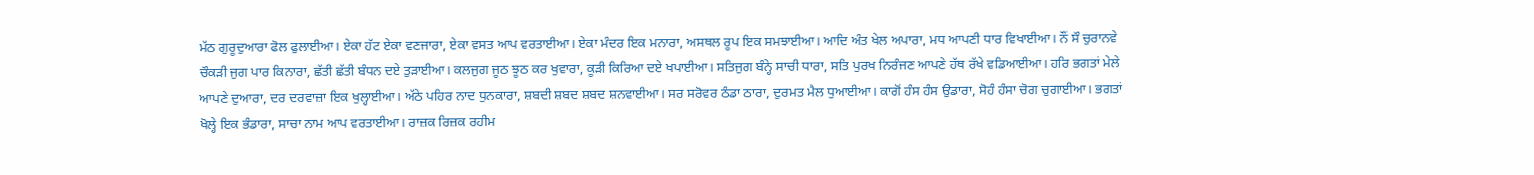ਮੱਠ ਗੁਰੂਦੁਆਰਾ ਫੋਲ ਫੁਲਾਈਆ। ਏਕਾ ਹੱਟ ਏਕਾ ਵਣਜਾਰਾ, ਏਕਾ ਵਸਤ ਆਪ ਵਰਤਾਈਆ। ਏਕਾ ਮੰਦਰ ਇਕ ਮਨਾਰਾ, ਅਸਥਲ ਰੂਪ ਇਕ ਸਮਝਾਈਆ। ਆਦਿ ਅੰਤ ਖੇਲ ਅਪਾਰਾ, ਮਧ ਆਪਣੀ ਧਾਰ ਵਿਖਾਈਆ। ਨੌਂ ਸੌ ਚੁਰਾਨਵੇ ਚੌਕੜੀ ਜੁਗ ਪਾਰ ਕਿਨਾਰਾ, ਛੱਤੀ ਛੱਤੀ ਬੰਧਨ ਦਏ ਤੁੜਾਈਆ। ਕਲਜੁਗ ਜੂਠ ਝੂਠ ਕਰ ਖੁਵਾਰਾ, ਕੂੜੀ ਕਿਰਿਆ ਦਏ ਖਪਾਈਆ। ਸਤਿਜੁਗ ਬੰਨ੍ਹੇ ਸਾਚੀ ਧਾਰਾ, ਸਤਿ ਪੁਰਖ ਨਿਰੰਜਣ ਆਪਣੇ ਹੱਥ ਰੱਖੇ ਵਡਿਆਈਆ। ਹਰਿ ਭਗਤਾਂ ਮੇਲੇ ਆਪਣੇ ਦੁਆਰਾ, ਦਰ ਦਰਵਾਜ਼ਾ ਇਕ ਖੁਲ੍ਹਾਈਆ। ਅੱਠੇ ਪਹਿਰ ਨਾਦ ਧੁਨਕਾਰਾ, ਸ਼ਬਦੀ ਸ਼ਬਦ ਸ਼ਬਦ ਸ਼ਨਵਾਈਆ। ਸਰ ਸਰੋਵਰ ਠੰਡਾ ਠਾਰਾ, ਦੁਰਮਤ ਮੈਲ ਧੁਆਈਆ। ਕਾਗੋਂ ਹੰਸ ਹੰਸ ਉਡਾਰਾ, ਸੋਹੰ ਹੰਸਾ ਚੋਗ ਚੁਗਾਈਆ। ਭਗਤਾਂ ਖੋਲ੍ਹੇ ਇਕ ਭੰਡਾਰਾ, ਸਾਚਾ ਨਾਮ ਆਪ ਵਰਤਾਈਆ। ਰਾਜ਼ਕ ਰਿਜ਼ਕ ਰਹੀਮ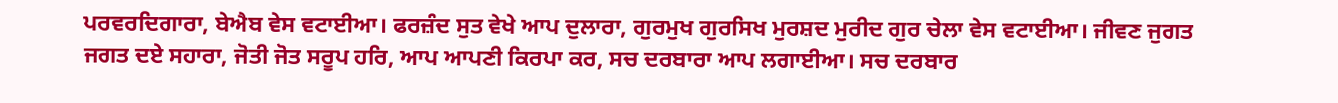ਪਰਵਰਦਿਗਾਰਾ, ਬੇਐਬ ਵੇਸ ਵਟਾਈਆ। ਫਰਜ਼ੰਦ ਸੁਤ ਵੇਖੇ ਆਪ ਦੁਲਾਰਾ, ਗੁਰਮੁਖ ਗੁਰਸਿਖ ਮੁਰਸ਼ਦ ਮੁਰੀਦ ਗੁਰ ਚੇਲਾ ਵੇਸ ਵਟਾਈਆ। ਜੀਵਣ ਜੁਗਤ ਜਗਤ ਦਏ ਸਹਾਰਾ, ਜੋਤੀ ਜੋਤ ਸਰੂਪ ਹਰਿ, ਆਪ ਆਪਣੀ ਕਿਰਪਾ ਕਰ, ਸਚ ਦਰਬਾਰਾ ਆਪ ਲਗਾਈਆ। ਸਚ ਦਰਬਾਰ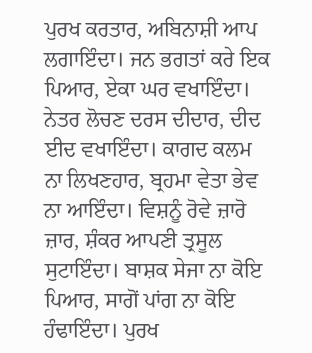ਪੁਰਖ ਕਰਤਾਰ, ਅਬਿਨਾਸ਼ੀ ਆਪ ਲਗਾਇੰਦਾ। ਜਨ ਭਗਤਾਂ ਕਰੇ ਇਕ ਪਿਆਰ, ਏਕਾ ਘਰ ਵਖਾਇੰਦਾ। ਨੇਤਰ ਲੋਚਣ ਦਰਸ ਦੀਦਾਰ, ਦੀਦ ਈਦ ਵਖਾਇੰਦਾ। ਕਾਗਦ ਕਲਮ ਨਾ ਲਿਖਣਹਾਰ, ਬ੍ਰਹਮਾ ਵੇਤਾ ਭੇਵ ਨਾ ਆਇੰਦਾ। ਵਿਸ਼ਨੂੰ ਰੋਵੇ ਜ਼ਾਰੋ ਜ਼ਾਰ, ਸ਼ੰਕਰ ਆਪਣੀ ਤ੍ਰਸੂਲ ਸੁਟਾਇੰਦਾ। ਬਾਸ਼ਕ ਸੇਜਾ ਨਾ ਕੋਇ ਪਿਆਰ, ਸਾਗੋਂ ਪਾਂਗ ਨਾ ਕੋਇ ਹੰਢਾਇੰਦਾ। ਪੁਰਖ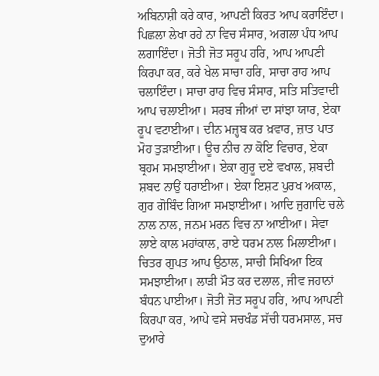ਅਬਿਨਾਸ਼ੀ ਕਰੇ ਕਾਰ, ਆਪਣੀ ਕਿਰਤ ਆਪ ਕਰਾਇੰਦਾ। ਪਿਛਲਾ ਲੇਖਾ ਰਹੇ ਨਾ ਵਿਚ ਸੰਸਾਰ, ਅਗਲਾ ਪੰਧ ਆਪ ਲਗਾਇੰਦਾ। ਜੋਤੀ ਜੋਤ ਸਰੂਪ ਹਰਿ, ਆਪ ਆਪਣੀ ਕਿਰਪਾ ਕਰ, ਕਰੇ ਖੇਲ ਸਾਚਾ ਹਰਿ, ਸਾਚਾ ਰਾਹ ਆਪ ਚਲਾਇੰਦਾ। ਸਾਚਾ ਰਾਹ ਵਿਚ ਸੰਸਾਰ, ਸਤਿ ਸਤਿਵਾਦੀ ਆਪ ਚਲਾਈਆ। ਸਰਬ ਜੀਆਂ ਦਾ ਸਾਂਝਾ ਯਾਰ, ਏਕਾ ਰੂਪ ਵਟਾਈਆ। ਦੀਨ ਮਜ਼੍ਹਬ ਕਰ ਖ਼ਵਾਰ, ਜ਼ਾਤ ਪਾਤ ਮੋਹ ਤੁੜਾਈਆ। ਊਚ ਨੀਚ ਨਾ ਕੋਇ ਵਿਚਾਰ, ਏਕਾ ਬ੍ਰਹਮ ਸਮਝਾਈਆ। ਏਕਾ ਗੁਰੂ ਦਏ ਵਖਾਲ, ਸ਼ਬਦੀ ਸ਼ਬਦ ਨਾਉਂ ਧਰਾਈਆ। ਏਕਾ ਇਸ਼ਟ ਪੁਰਖ ਅਕਾਲ, ਗੁਰ ਗੋਬਿੰਦ ਗਿਆ ਸਮਝਾਈਆ। ਆਦਿ ਜੁਗਾਦਿ ਚਲੇ ਨਾਲ ਨਾਲ, ਜਨਮ ਮਰਨ ਵਿਚ ਨਾ ਆਈਆ। ਸੇਵਾ ਲਾਏ ਕਾਲ ਮਹਾਂਕਾਲ, ਰਾਏ ਧਰਮ ਨਾਲ ਮਿਲਾਈਆ। ਚਿਤਰ ਗੁਪਤ ਆਪ ਉਠਾਲ, ਸਾਚੀ ਸਿਖਿਆ ਇਕ ਸਮਝਾਈਆ। ਲਾੜੀ ਮੌਤ ਕਰ ਦਲਾਲ, ਜੀਵ ਜਹਾਨਾਂ ਬੰਧਨ ਪਾਈਆ। ਜੋਤੀ ਜੋਤ ਸਰੂਪ ਹਰਿ, ਆਪ ਆਪਣੀ ਕਿਰਪਾ ਕਰ, ਆਪੇ ਵਸੇ ਸਚਖੰਡ ਸੱਚੀ ਧਰਮਸਾਲ, ਸਚ ਦੁਆਰੇ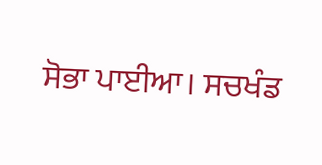ਸੋਭਾ ਪਾਈਆ। ਸਚਖੰਡ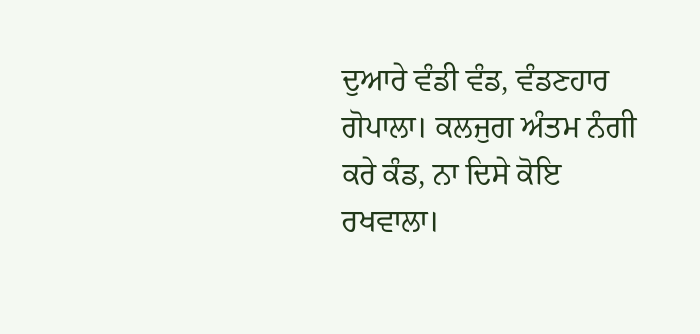ਦੁਆਰੇ ਵੰਡੀ ਵੰਡ, ਵੰਡਣਹਾਰ ਗੋਪਾਲਾ। ਕਲਜੁਗ ਅੰਤਮ ਨੰਗੀ ਕਰੇ ਕੰਡ, ਨਾ ਦਿਸੇ ਕੋਇ ਰਖਵਾਲਾ।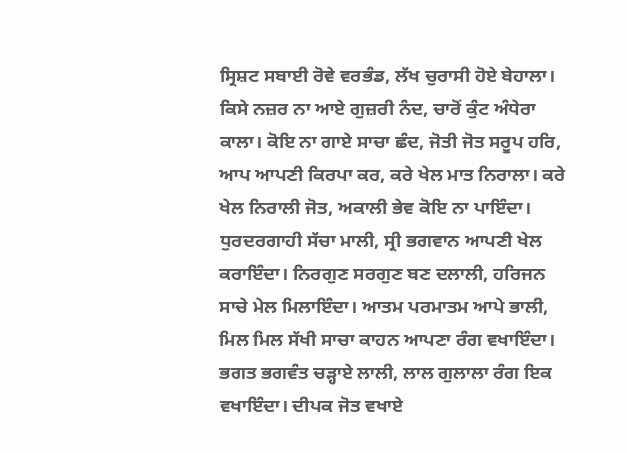ਸ੍ਰਿਸ਼ਟ ਸਬਾਈ ਰੋਵੇ ਵਰਭੰਡ, ਲੱਖ ਚੁਰਾਸੀ ਹੋਏ ਬੇਹਾਲਾ। ਕਿਸੇ ਨਜ਼ਰ ਨਾ ਆਏ ਗੁਜ਼ਰੀ ਨੰਦ, ਚਾਰੋਂ ਕੁੰਟ ਅੰਧੇਰਾ ਕਾਲਾ। ਕੋਇ ਨਾ ਗਾਏ ਸਾਚਾ ਛੰਦ, ਜੋਤੀ ਜੋਤ ਸਰੂਪ ਹਰਿ, ਆਪ ਆਪਣੀ ਕਿਰਪਾ ਕਰ, ਕਰੇ ਖੇਲ ਮਾਤ ਨਿਰਾਲਾ। ਕਰੇ ਖੇਲ ਨਿਰਾਲੀ ਜੋਤ, ਅਕਾਲੀ ਭੇਵ ਕੋਇ ਨਾ ਪਾਇੰਦਾ। ਧੁਰਦਰਗਾਹੀ ਸੱਚਾ ਮਾਲੀ, ਸ੍ਰੀ ਭਗਵਾਨ ਆਪਣੀ ਖੇਲ ਕਰਾਇੰਦਾ। ਨਿਰਗੁਣ ਸਰਗੁਣ ਬਣ ਦਲਾਲੀ, ਹਰਿਜਨ ਸਾਚੇ ਮੇਲ ਮਿਲਾਇੰਦਾ। ਆਤਮ ਪਰਮਾਤਮ ਆਪੇ ਭਾਲੀ, ਮਿਲ ਮਿਲ ਸੱਖੀ ਸਾਚਾ ਕਾਹਨ ਆਪਣਾ ਰੰਗ ਵਖਾਇੰਦਾ। ਭਗਤ ਭਗਵੰਤ ਚੜ੍ਹਾਏ ਲਾਲੀ, ਲਾਲ ਗੁਲਾਲਾ ਰੰਗ ਇਕ ਵਖਾਇੰਦਾ। ਦੀਪਕ ਜੋਤ ਵਖਾਏ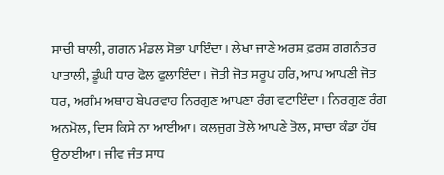ਸਾਚੀ ਥਾਲੀ, ਗਗਨ ਮੰਡਲ ਸੋਭਾ ਪਾਇੰਦਾ। ਲੇਖਾ ਜਾਣੇ ਅਰਸ਼ ਫ਼ਰਸ਼ ਗਗਨੰਤਰ ਪਾਤਾਲੀ, ਡੂੰਘੀ ਧਾਰ ਫੋਲ ਫੁਲਾਇੰਦਾ। ਜੋਤੀ ਜੋਤ ਸਰੂਪ ਹਰਿ, ਆਪ ਆਪਣੀ ਜੋਤ ਧਰ, ਅਗੰਮ ਅਥਾਹ ਬੇਪਰਵਾਹ ਨਿਰਗੁਣ ਆਪਣਾ ਰੰਗ ਵਟਾਇੰਦਾ। ਨਿਰਗੁਣ ਰੰਗ ਅਨਮੋਲ, ਦਿਸ ਕਿਸੇ ਨਾ ਆਈਆ। ਕਲਜੁਗ ਤੋਲੇ ਆਪਣੇ ਤੋਲ, ਸਾਚਾ ਕੰਡਾ ਹੱਥ ਉਠਾਈਆ। ਜੀਵ ਜੰਤ ਸਾਧ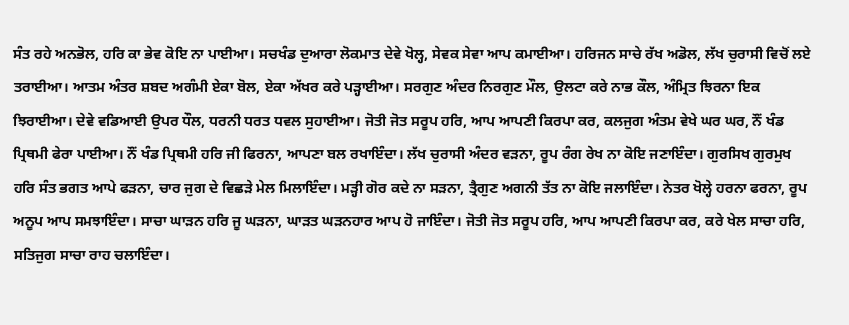ਸੰਤ ਰਹੇ ਅਨਭੋਲ, ਹਰਿ ਕਾ ਭੇਵ ਕੋਇ ਨਾ ਪਾਈਆ। ਸਚਖੰਡ ਦੁਆਰਾ ਲੋਕਮਾਤ ਦੇਵੇ ਖੋਲ੍ਹ, ਸੇਵਕ ਸੇਵਾ ਆਪ ਕਮਾਈਆ। ਹਰਿਜਨ ਸਾਚੇ ਰੱਖ ਅਡੋਲ, ਲੱਖ ਚੁਰਾਸੀ ਵਿਚੋਂ ਲਏ ਤਰਾਈਆ। ਆਤਮ ਅੰਤਰ ਸ਼ਬਦ ਅਗੰਮੀ ਏਕਾ ਬੋਲ, ਏਕਾ ਅੱਖਰ ਕਰੇ ਪੜ੍ਹਾਈਆ। ਸਰਗੁਣ ਅੰਦਰ ਨਿਰਗੁਣ ਮੌਲ, ਉਲਟਾ ਕਰੇ ਨਾਭ ਕੌਲ, ਅੰਮ੍ਰਿਤ ਝਿਰਨਾ ਇਕ ਝਿਰਾਈਆ। ਦੇਵੇ ਵਡਿਆਈ ਉਪਰ ਧੌਲ, ਧਰਨੀ ਧਰਤ ਧਵਲ ਸੁਹਾਈਆ। ਜੋਤੀ ਜੋਤ ਸਰੂਪ ਹਰਿ, ਆਪ ਆਪਣੀ ਕਿਰਪਾ ਕਰ, ਕਲਜੁਗ ਅੰਤਮ ਵੇਖੇ ਘਰ ਘਰ, ਨੌਂ ਖੰਡ ਪ੍ਰਿਥਮੀ ਫੇਰਾ ਪਾਈਆ। ਨੌਂ ਖੰਡ ਪ੍ਰਿਥਮੀ ਹਰਿ ਜੀ ਫਿਰਨਾ, ਆਪਣਾ ਬਲ ਰਖਾਇੰਦਾ। ਲੱਖ ਚੁਰਾਸੀ ਅੰਦਰ ਵੜਨਾ, ਰੂਪ ਰੰਗ ਰੇਖ ਨਾ ਕੋਇ ਜਣਾਇੰਦਾ। ਗੁਰਸਿਖ ਗੁਰਮੁਖ ਹਰਿ ਸੰਤ ਭਗਤ ਆਪੇ ਫੜਨਾ, ਚਾਰ ਜੁਗ ਦੇ ਵਿਛੜੇ ਮੇਲ ਮਿਲਾਇੰਦਾ। ਮੜ੍ਹੀ ਗੋਰ ਕਦੇ ਨਾ ਸੜਨਾ, ਤ੍ਰੈਗੁਣ ਅਗਨੀ ਤੱਤ ਨਾ ਕੋਇ ਜਲਾਇੰਦਾ। ਨੇਤਰ ਖੋਲ੍ਹੇ ਹਰਨਾ ਫਰਨਾ, ਰੂਪ ਅਨੂਪ ਆਪ ਸਮਝਾਇੰਦਾ। ਸਾਚਾ ਘਾੜਨ ਹਰਿ ਜੂ ਘੜਨਾ, ਘਾੜਤ ਘੜਨਹਾਰ ਆਪ ਹੋ ਜਾਇੰਦਾ। ਜੋਤੀ ਜੋਤ ਸਰੂਪ ਹਰਿ, ਆਪ ਆਪਣੀ ਕਿਰਪਾ ਕਰ, ਕਰੇ ਖੇਲ ਸਾਚਾ ਹਰਿ, ਸਤਿਜੁਗ ਸਾਚਾ ਰਾਹ ਚਲਾਇੰਦਾ।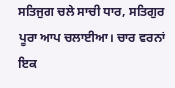ਸਤਿਜੁਗ ਚਲੇ ਸਾਚੀ ਧਾਰ, ਸਤਿਗੁਰ ਪੂਰਾ ਆਪ ਚਲਾਈਆ। ਚਾਰ ਵਰਨਾਂ ਇਕ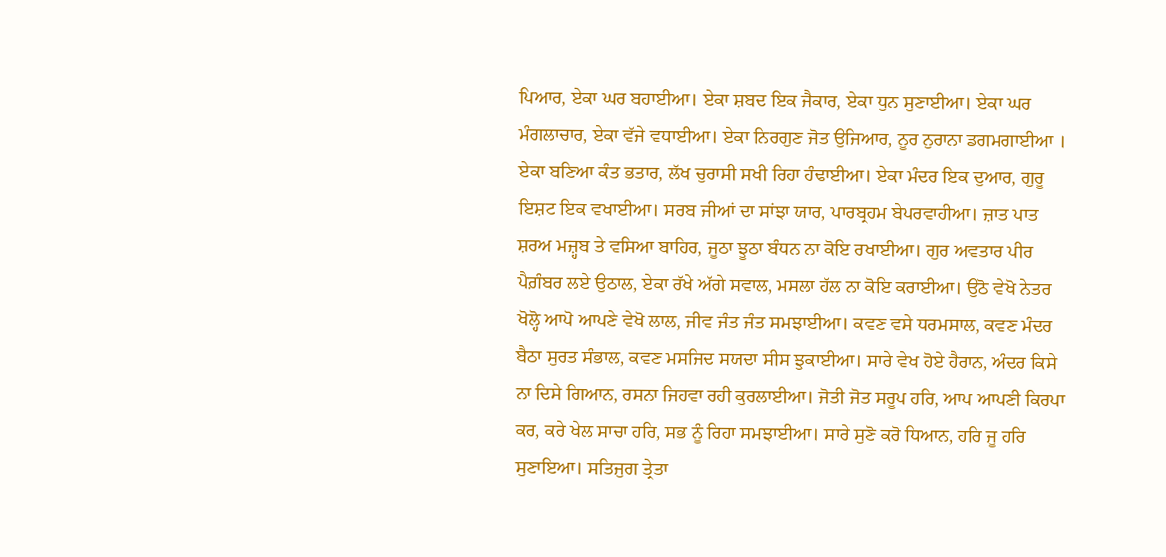ਪਿਆਰ, ਏਕਾ ਘਰ ਬਹਾਈਆ। ਏਕਾ ਸ਼ਬਦ ਇਕ ਜੈਕਾਰ, ਏਕਾ ਧੁਨ ਸੁਣਾਈਆ। ਏਕਾ ਘਰ ਮੰਗਲਾਚਾਰ, ਏਕਾ ਵੱਜੇ ਵਧਾਈਆ। ਏਕਾ ਨਿਰਗੁਣ ਜੋਤ ਉਜਿਆਰ, ਨੂਰ ਨੁਰਾਨਾ ਡਗਮਗਾਈਆ । ਏਕਾ ਬਣਿਆ ਕੰਤ ਭਤਾਰ, ਲੱਖ ਚੁਰਾਸੀ ਸਖੀ ਰਿਹਾ ਹੰਢਾਈਆ। ਏਕਾ ਮੰਦਰ ਇਕ ਦੁਆਰ, ਗੁਰੂ ਇਸ਼ਟ ਇਕ ਵਖਾਈਆ। ਸਰਬ ਜੀਆਂ ਦਾ ਸਾਂਝਾ ਯਾਰ, ਪਾਰਬ੍ਰਹਮ ਬੇਪਰਵਾਹੀਆ। ਜ਼ਾਤ ਪਾਤ ਸ਼ਰਅ ਮਜ਼੍ਹਬ ਤੇ ਵਸਿਆ ਬਾਹਿਰ, ਜੂਠਾ ਝੂਠਾ ਬੰਧਨ ਨਾ ਕੋਇ ਰਖਾਈਆ। ਗੁਰ ਅਵਤਾਰ ਪੀਰ ਪੈਗ਼ੰਬਰ ਲਏ ਉਠਾਲ, ਏਕਾ ਰੱਖੇ ਅੱਗੇ ਸਵਾਲ, ਮਸਲਾ ਹੱਲ ਨਾ ਕੋਇ ਕਰਾਈਆ। ਉਠੋ ਵੇਖੋ ਨੇਤਰ ਖੋਲ੍ਹੋ ਆਪੋ ਆਪਣੇ ਵੇਖੋ ਲਾਲ, ਜੀਵ ਜੰਤ ਜੰਤ ਸਮਝਾਈਆ। ਕਵਣ ਵਸੇ ਧਰਮਸਾਲ, ਕਵਣ ਮੰਦਰ ਬੈਠਾ ਸੁਰਤ ਸੰਭਾਲ, ਕਵਣ ਮਸਜਿਦ ਸਯਦਾ ਸੀਸ ਝੁਕਾਈਆ। ਸਾਰੇ ਵੇਖ ਹੋਏ ਹੈਰਾਨ, ਅੰਦਰ ਕਿਸੇ ਨਾ ਦਿਸੇ ਗਿਆਨ, ਰਸਨਾ ਜਿਹਵਾ ਰਹੀ ਕੁਰਲਾਈਆ। ਜੋਤੀ ਜੋਤ ਸਰੂਪ ਹਰਿ, ਆਪ ਆਪਣੀ ਕਿਰਪਾ ਕਰ, ਕਰੇ ਖੇਲ ਸਾਚਾ ਹਰਿ, ਸਭ ਨੂੰ ਰਿਹਾ ਸਮਝਾਈਆ। ਸਾਰੇ ਸੁਣੋ ਕਰੋ ਧਿਆਨ, ਹਰਿ ਜੂ ਹਰਿ ਸੁਣਾਇਆ। ਸਤਿਜੁਗ ਤ੍ਰੇਤਾ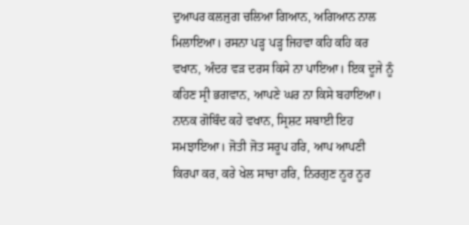ਦੁਆਪਰ ਕਲਜੁਗ ਚਲਿਆ ਗਿਆਨ, ਅਗਿਆਨ ਨਾਲ ਮਿਲਾਇਆ। ਰਸਨਾ ਪੜ੍ਹ ਪੜ੍ਹ ਜਿਹਵਾ ਕਹਿ ਕਹਿ ਕਰ ਵਖਾਨ, ਅੰਦਰ ਵੜ ਦਰਸ ਕਿਸੇ ਨਾ ਪਾਇਆ। ਇਕ ਦੂਜੇ ਨੂੰ ਕਹਿਣ ਸ੍ਰੀ ਭਗਵਾਨ, ਆਪਣੇ ਘਰ ਨਾ ਕਿਸੇ ਬਹਾਇਆ। ਨਾਨਕ ਗੋਬਿੰਦ ਕਹੇ ਵਖਾਨ, ਸ੍ਰਿਸ਼ਟ ਸਬਾਈ ਇਹ ਸਮਝਾਇਆ। ਜੋਤੀ ਜੋਤ ਸਰੂਪ ਹਰਿ, ਆਪ ਆਪਣੀ ਕਿਰਪਾ ਕਰ, ਕਰੇ ਖੇਲ ਸਾਚਾ ਹਰਿ, ਨਿਰਗੁਣ ਨੂਰ ਨੂਰ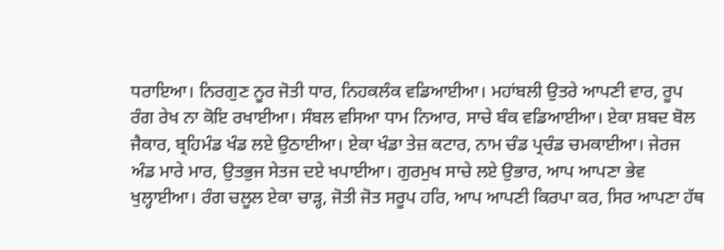ਧਰਾਇਆ। ਨਿਰਗੁਣ ਨੂਰ ਜੋਤੀ ਧਾਰ, ਨਿਹਕਲੰਕ ਵਡਿਆਈਆ। ਮਹਾਂਬਲੀ ਉਤਰੇ ਆਪਣੀ ਵਾਰ, ਰੂਪ ਰੰਗ ਰੇਖ ਨਾ ਕੋਇ ਰਖਾਈਆ। ਸੰਬਲ ਵਸਿਆ ਧਾਮ ਨਿਆਰ, ਸਾਚੇ ਬੰਕ ਵਡਿਆਈਆ। ਏਕਾ ਸ਼ਬਦ ਬੋਲ ਜੈਕਾਰ, ਬ੍ਰਹਿਮੰਡ ਖੰਡ ਲਏ ਉਠਾਈਆ। ਏਕਾ ਖੰਡਾ ਤੇਜ਼ ਕਟਾਰ, ਨਾਮ ਚੰਡ ਪ੍ਰਚੰਡ ਚਮਕਾਈਆ। ਜੇਰਜ ਅੰਡ ਮਾਰੇ ਮਾਰ, ਉਤਭੁਜ ਸੇਤਜ ਦਏ ਖਪਾਈਆ। ਗੁਰਮੁਖ ਸਾਚੇ ਲਏ ਉਭਾਰ, ਆਪ ਆਪਣਾ ਭੇਵ ਖੁਲ੍ਹਾਈਆ। ਰੰਗ ਚਲੂਲ ਏਕਾ ਚਾੜ੍ਹ, ਜੋਤੀ ਜੋਤ ਸਰੂਪ ਹਰਿ, ਆਪ ਆਪਣੀ ਕਿਰਪਾ ਕਰ, ਸਿਰ ਆਪਣਾ ਹੱਥ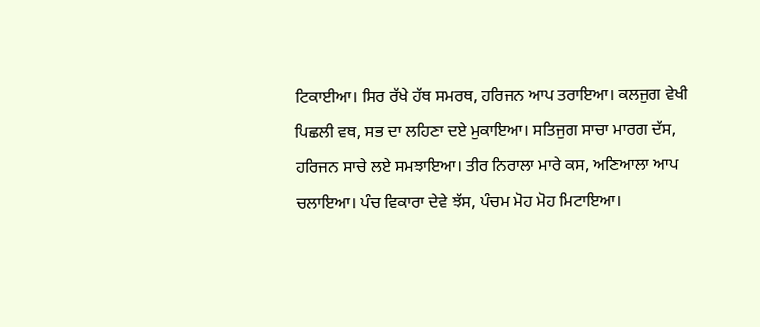ਟਿਕਾਈਆ। ਸਿਰ ਰੱਖੇ ਹੱਥ ਸਮਰਥ, ਹਰਿਜਨ ਆਪ ਤਰਾਇਆ। ਕਲਜੁਗ ਵੇਖੀ ਪਿਛਲੀ ਵਥ, ਸਭ ਦਾ ਲਹਿਣਾ ਦਏ ਮੁਕਾਇਆ। ਸਤਿਜੁਗ ਸਾਚਾ ਮਾਰਗ ਦੱਸ, ਹਰਿਜਨ ਸਾਚੇ ਲਏ ਸਮਝਾਇਆ। ਤੀਰ ਨਿਰਾਲਾ ਮਾਰੇ ਕਸ, ਅਣਿਆਲਾ ਆਪ ਚਲਾਇਆ। ਪੰਚ ਵਿਕਾਰਾ ਦੇਵੇ ਝੱਸ, ਪੰਚਮ ਮੋਹ ਮੋਹ ਮਿਟਾਇਆ।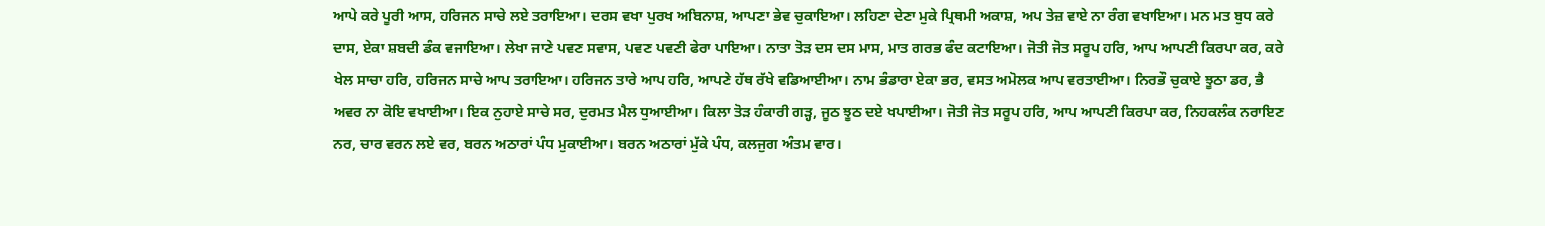ਆਪੇ ਕਰੇ ਪੂਰੀ ਆਸ, ਹਰਿਜਨ ਸਾਚੇ ਲਏ ਤਰਾਇਆ। ਦਰਸ ਵਖਾ ਪੁਰਖ ਅਬਿਨਾਸ਼, ਆਪਣਾ ਭੇਵ ਚੁਕਾਇਆ। ਲਹਿਣਾ ਦੇਣਾ ਮੁਕੇ ਪ੍ਰਿਥਮੀ ਅਕਾਸ਼, ਅਪ ਤੇਜ਼ ਵਾਏ ਨਾ ਰੰਗ ਵਖਾਇਆ। ਮਨ ਮਤ ਬੁਧ ਕਰੇ ਦਾਸ, ਏਕਾ ਸ਼ਬਦੀ ਡੰਕ ਵਜਾਇਆ। ਲੇਖਾ ਜਾਣੇ ਪਵਣ ਸਵਾਸ, ਪਵਣ ਪਵਣੀ ਫੇਰਾ ਪਾਇਆ। ਨਾਤਾ ਤੋੜ ਦਸ ਦਸ ਮਾਸ, ਮਾਤ ਗਰਭ ਫੰਦ ਕਟਾਇਆ। ਜੋਤੀ ਜੋਤ ਸਰੂਪ ਹਰਿ, ਆਪ ਆਪਣੀ ਕਿਰਪਾ ਕਰ, ਕਰੇ ਖੇਲ ਸਾਚਾ ਹਰਿ, ਹਰਿਜਨ ਸਾਚੇ ਆਪ ਤਰਾਇਆ। ਹਰਿਜਨ ਤਾਰੇ ਆਪ ਹਰਿ, ਆਪਣੇ ਹੱਥ ਰੱਖੇ ਵਡਿਆਈਆ। ਨਾਮ ਭੰਡਾਰਾ ਏਕਾ ਭਰ, ਵਸਤ ਅਮੋਲਕ ਆਪ ਵਰਤਾਈਆ। ਨਿਰਭੌ ਚੁਕਾਏ ਝੂਠਾ ਡਰ, ਭੈ ਅਵਰ ਨਾ ਕੋਇ ਵਖਾਈਆ। ਇਕ ਨੁਹਾਏ ਸਾਚੇ ਸਰ, ਦੁਰਮਤ ਮੈਲ ਧੁਆਈਆ। ਕਿਲਾ ਤੋੜ ਹੰਕਾਰੀ ਗੜ੍ਹ, ਜੂਠ ਝੂਠ ਦਏ ਖਪਾਈਆ। ਜੋਤੀ ਜੋਤ ਸਰੂਪ ਹਰਿ, ਆਪ ਆਪਣੀ ਕਿਰਪਾ ਕਰ, ਨਿਹਕਲੰਕ ਨਰਾਇਣ ਨਰ, ਚਾਰ ਵਰਨ ਲਏ ਵਰ, ਬਰਨ ਅਠਾਰਾਂ ਪੰਧ ਮੁਕਾਈਆ। ਬਰਨ ਅਠਾਰਾਂ ਮੁੱਕੇ ਪੰਧ, ਕਲਜੁਗ ਅੰਤਮ ਵਾਰ।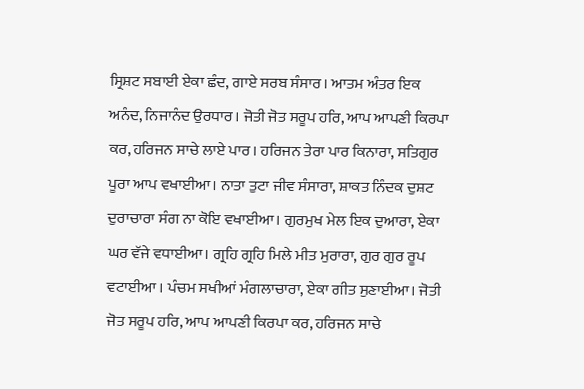ਸ੍ਰਿਸ਼ਟ ਸਬਾਈ ਏਕਾ ਛੰਦ, ਗਾਏ ਸਰਬ ਸੰਸਾਰ। ਆਤਮ ਅੰਤਰ ਇਕ ਅਨੰਦ, ਨਿਜਾਨੰਦ ਉਰਧਾਰ। ਜੋਤੀ ਜੋਤ ਸਰੂਪ ਹਰਿ, ਆਪ ਆਪਣੀ ਕਿਰਪਾ ਕਰ, ਹਰਿਜਨ ਸਾਚੇ ਲਾਏ ਪਾਰ। ਹਰਿਜਨ ਤੇਰਾ ਪਾਰ ਕਿਨਾਰਾ, ਸਤਿਗੁਰ ਪੂਰਾ ਆਪ ਵਖਾਈਆ। ਨਾਤਾ ਤੁਟਾ ਜੀਵ ਸੰਸਾਰਾ, ਸ਼ਾਕਤ ਨਿੰਦਕ ਦੁਸ਼ਟ ਦੁਰਾਚਾਰਾ ਸੰਗ ਨਾ ਕੋਇ ਵਖਾਈਆ। ਗੁਰਮੁਖ ਮੇਲ ਇਕ ਦੁਆਰਾ, ਏਕਾ ਘਰ ਵੱਜੇ ਵਧਾਈਆ। ਗ੍ਰਹਿ ਗ੍ਰਹਿ ਮਿਲੇ ਮੀਤ ਮੁਰਾਰਾ, ਗੁਰ ਗੁਰ ਰੂਪ ਵਟਾਈਆ । ਪੰਚਮ ਸਖੀਆਂ ਮੰਗਲਾਚਾਰਾ, ਏਕਾ ਗੀਤ ਸੁਣਾਈਆ। ਜੋਤੀ ਜੋਤ ਸਰੂਪ ਹਰਿ, ਆਪ ਆਪਣੀ ਕਿਰਪਾ ਕਰ, ਹਰਿਜਨ ਸਾਚੇ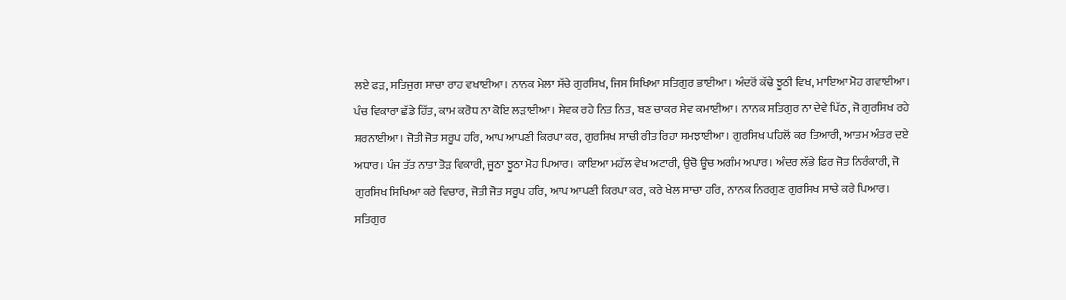ਲਏ ਫੜ, ਸਤਿਜੁਗ ਸਾਚਾ ਰਾਹ ਵਖਾਈਆ। ਨਾਨਕ ਮੇਲਾ ਸੱਚੇ ਗੁਰਸਿਖ, ਜਿਸ ਸਿਖਿਆ ਸਤਿਗੁਰ ਭਾਈਆ। ਅੰਦਰੋਂ ਕੱਢੇ ਝੂਠੀ ਵਿਖ, ਮਾਇਆ ਮੋਹ ਗਵਾਈਆ। ਪੰਚ ਵਿਕਾਰਾ ਛੱਡੇ ਹਿੱਤ, ਕਾਮ ਕਰੋਧ ਨਾ ਕੋਇ ਲੜਾਈਆ। ਸੇਵਕ ਰਹੇ ਨਿਤ ਨਿਤ, ਬਣ ਚਾਕਰ ਸੇਵ ਕਮਾਈਆ। ਨਾਨਕ ਸਤਿਗੁਰ ਨਾ ਦੇਵੇ ਪਿੱਠ, ਜੋ ਗੁਰਸਿਖ ਰਹੇ ਸ਼ਰਨਾਈਆ। ਜੋਤੀ ਜੋਤ ਸਰੂਪ ਹਰਿ, ਆਪ ਆਪਣੀ ਕਿਰਪਾ ਕਰ, ਗੁਰਸਿਖ ਸਾਚੀ ਰੀਤ ਰਿਹਾ ਸਮਝਾਈਆ। ਗੁਰਸਿਖ ਪਹਿਲੋਂ ਕਰ ਤਿਆਰੀ, ਆਤਮ ਅੰਤਰ ਦਏ ਅਧਾਰ। ਪੰਜ ਤੱਤ ਨਾਤਾ ਤੋੜ ਵਿਕਾਰੀ, ਜੂਠਾ ਝੂਠਾ ਮੋਹ ਪਿਆਰ। ਕਾਇਆ ਮਹੱਲ ਵੇਖ ਅਟਾਰੀ, ਉਚੋ ਊਚ ਅਗੰਮ ਅਪਾਰ। ਅੰਦਰ ਲੱਭੇ ਫਿਰ ਜੋਤ ਨਿਰੰਕਾਰੀ, ਜੋ ਗੁਰਸਿਖ ਸਿਖਿਆ ਕਰੇ ਵਿਚਾਰ, ਜੋਤੀ ਜੋਤ ਸਰੂਪ ਹਰਿ, ਆਪ ਆਪਣੀ ਕਿਰਪਾ ਕਰ, ਕਰੇ ਖੇਲ ਸਾਚਾ ਹਰਿ, ਨਾਨਕ ਨਿਰਗੁਣ ਗੁਰਸਿਖ ਸਾਚੇ ਕਰੇ ਪਿਆਰ। ਸਤਿਗੁਰ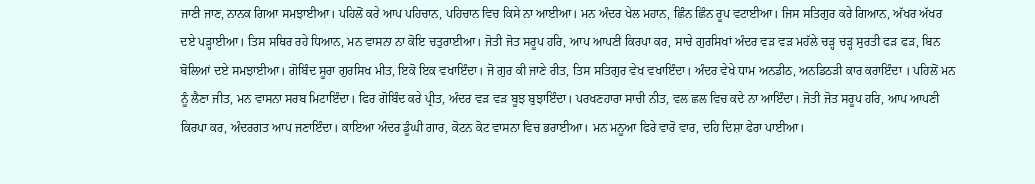ਜਾਣੀ ਜਾਣ, ਨਾਨਕ ਗਿਆ ਸਮਝਾਈਆ। ਪਹਿਲੋਂ ਕਰੇ ਆਪ ਪਹਿਚਾਨ, ਪਹਿਚਾਨ ਵਿਚ ਕਿਸੇ ਨਾ ਆਈਆ। ਮਨ ਅੰਦਰ ਖੇਲ ਮਹਾਨ, ਛਿੰਨ ਛਿੰਨ ਰੂਪ ਵਟਾਈਆ। ਜਿਸ ਸਤਿਗੁਰ ਕਰੇ ਗਿਆਨ, ਅੱਖਰ ਅੱਖਰ ਦਏ ਪੜ੍ਹਾਈਆ। ਤਿਸ ਸਥਿਰ ਰਹੇ ਧਿਆਨ, ਮਨ ਵਾਸਨਾ ਨਾ ਕੋਇ ਚਤੁਰਾਈਆ। ਜੋਤੀ ਜੋਤ ਸਰੂਪ ਹਰਿ, ਆਪ ਆਪਣੀ ਕਿਰਪਾ ਕਰ, ਸਾਚੇ ਗੁਰਸਿਖਾਂ ਅੰਦਰ ਵੜ ਵੜ ਮਹੱਲੇ ਚੜ੍ਹ ਚੜ੍ਹ ਸੁਰਤੀ ਫੜ ਫੜ, ਬਿਨ ਬੋਲਿਆਂ ਦਏ ਸਮਝਾਈਆ। ਗੋਬਿੰਦ ਸੂਰਾ ਗੁਰਸਿਖ ਮੀਤ, ਇਕੋ ਇਕ ਵਖਾਇੰਦਾ। ਜੋ ਗੁਰ ਕੀ ਜਾਣੇ ਰੀਤ, ਤਿਸ ਸਤਿਗੁਰ ਵੇਖ ਵਖਾਇੰਦਾ। ਅੰਦਰ ਵੇਖੇ ਧਾਮ ਅਨਡੀਠ, ਅਨਡਿਠੜੀ ਕਾਰ ਕਰਾਇੰਦਾ । ਪਹਿਲੋਂ ਮਨ ਨੂੰ ਲੈਣਾ ਜੀਤ, ਮਨ ਵਾਸਨਾ ਸਰਬ ਮਿਟਾਇੰਦਾ। ਫਿਰ ਗੋਬਿੰਦ ਕਰੇ ਪ੍ਰੀਤ, ਅੰਦਰ ਵੜ ਵੜ ਬੂਝ ਬੁਝਾਇੰਦਾ। ਪਰਖਣਹਾਰਾ ਸਾਚੀ ਨੀਤ, ਵਲ ਛਲ ਵਿਚ ਕਦੇ ਨਾ ਆਇੰਦਾ। ਜੋਤੀ ਜੋਤ ਸਰੂਪ ਹਰਿ, ਆਪ ਆਪਣੀ ਕਿਰਪਾ ਕਰ, ਅੰਦਰਗਤ ਆਪ ਜਣਾਇੰਦਾ। ਕਾਇਆ ਅੰਦਰ ਡੂੰਘੀ ਗਾਰ, ਕੋਟਨ ਕੋਟ ਵਾਸਨਾ ਵਿਚ ਭਰਾਈਆ। ਮਨ ਮਨੂਆ ਫਿਰੇ ਵਾਰੋ ਵਾਰ, ਦਹਿ ਦਿਸ਼ਾ ਫੇਰਾ ਪਾਈਆ।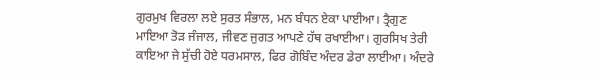ਗੁਰਮੁਖ ਵਿਰਲਾ ਲਏ ਸੁਰਤ ਸੰਭਾਲ, ਮਨ ਬੰਧਨ ਏਕਾ ਪਾਈਆ। ਤ੍ਰੈਗੁਣ ਮਾਇਆ ਤੋੜ ਜੰਜਾਲ, ਜੀਵਣ ਜੁਗਤ ਆਪਣੇ ਹੱਥ ਰਖਾਈਆ। ਗੁਰਸਿਖ ਤੇਰੀ ਕਾਇਆ ਜੇ ਸੁੱਚੀ ਹੋਏ ਧਰਮਸਾਲ, ਫਿਰ ਗੋਬਿੰਦ ਅੰਦਰ ਡੇਰਾ ਲਾਈਆ। ਅੰਦਰੇ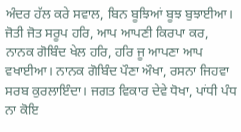ਅੰਦਰ ਹੱਲ ਕਰੇ ਸਵਾਲ, ਬਿਨ ਬੂਝਿਆਂ ਬੂਝ ਬੁਝਾਈਆ। ਜੋਤੀ ਜੋਤ ਸਰੂਪ ਹਰਿ, ਆਪ ਆਪਣੀ ਕਿਰਪਾ ਕਰ, ਨਾਨਕ ਗੋਬਿੰਦ ਖੇਲ ਹਰਿ, ਹਰਿ ਜੂ ਆਪਣਾ ਆਪ ਵਖਾਈਆ। ਨਾਨਕ ਗੋਬਿੰਦ ਪੌਣਾ ਔਖਾ, ਰਸਨਾ ਜਿਹਵਾ ਸਰਬ ਕੁਰਲਾਇੰਦਾ। ਜਗਤ ਵਿਕਾਰ ਦੇਵੇ ਧੋਖਾ, ਪਾਂਧੀ ਪੰਧ ਨਾ ਕੋਇ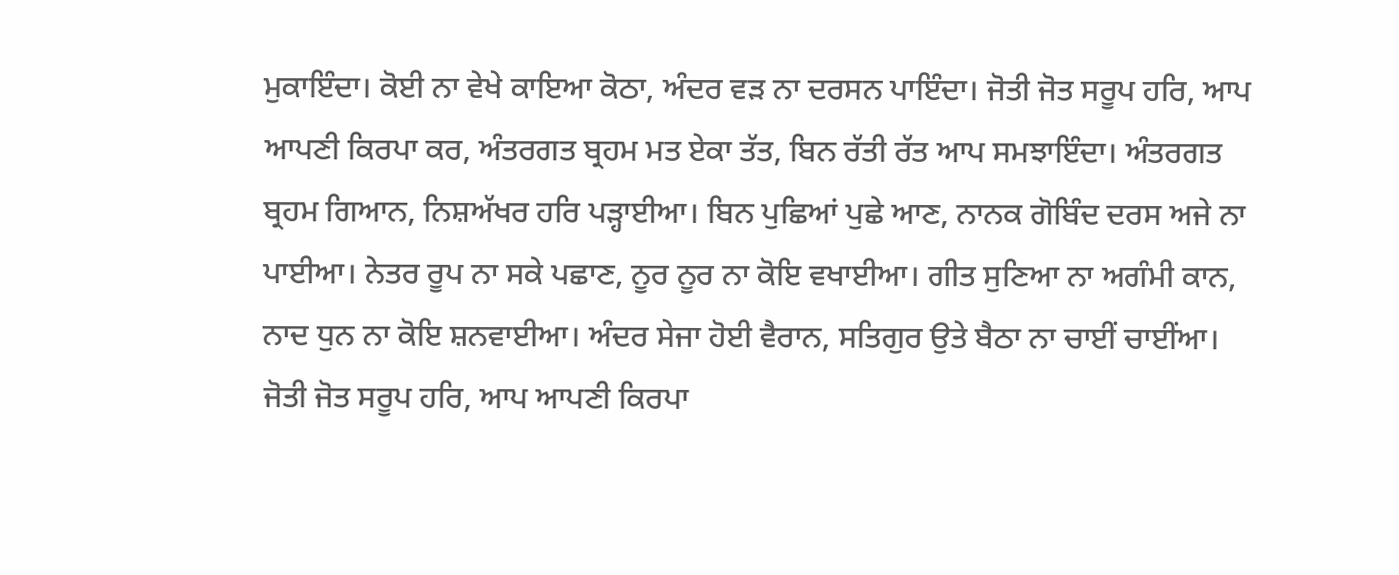ਮੁਕਾਇੰਦਾ। ਕੋਈ ਨਾ ਵੇਖੇ ਕਾਇਆ ਕੋਠਾ, ਅੰਦਰ ਵੜ ਨਾ ਦਰਸਨ ਪਾਇੰਦਾ। ਜੋਤੀ ਜੋਤ ਸਰੂਪ ਹਰਿ, ਆਪ ਆਪਣੀ ਕਿਰਪਾ ਕਰ, ਅੰਤਰਗਤ ਬ੍ਰਹਮ ਮਤ ਏਕਾ ਤੱਤ, ਬਿਨ ਰੱਤੀ ਰੱਤ ਆਪ ਸਮਝਾਇੰਦਾ। ਅੰਤਰਗਤ ਬ੍ਰਹਮ ਗਿਆਨ, ਨਿਸ਼ਅੱਖਰ ਹਰਿ ਪੜ੍ਹਾਈਆ। ਬਿਨ ਪੁਛਿਆਂ ਪੁਛੇ ਆਣ, ਨਾਨਕ ਗੋਬਿੰਦ ਦਰਸ ਅਜੇ ਨਾ ਪਾਈਆ। ਨੇਤਰ ਰੂਪ ਨਾ ਸਕੇ ਪਛਾਣ, ਨੂਰ ਨੂਰ ਨਾ ਕੋਇ ਵਖਾਈਆ। ਗੀਤ ਸੁਣਿਆ ਨਾ ਅਗੰਮੀ ਕਾਨ, ਨਾਦ ਧੁਨ ਨਾ ਕੋਇ ਸ਼ਨਵਾਈਆ। ਅੰਦਰ ਸੇਜਾ ਹੋਈ ਵੈਰਾਨ, ਸਤਿਗੁਰ ਉਤੇ ਬੈਠਾ ਨਾ ਚਾਈਂ ਚਾਈਂਆ। ਜੋਤੀ ਜੋਤ ਸਰੂਪ ਹਰਿ, ਆਪ ਆਪਣੀ ਕਿਰਪਾ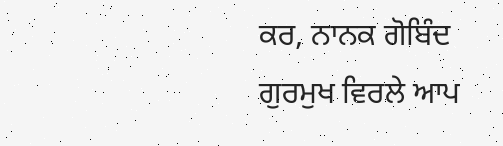ਕਰ, ਨਾਨਕ ਗੋਬਿੰਦ ਗੁਰਮੁਖ ਵਿਰਲੇ ਆਪ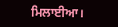ਮਿਲਾਈਆ।